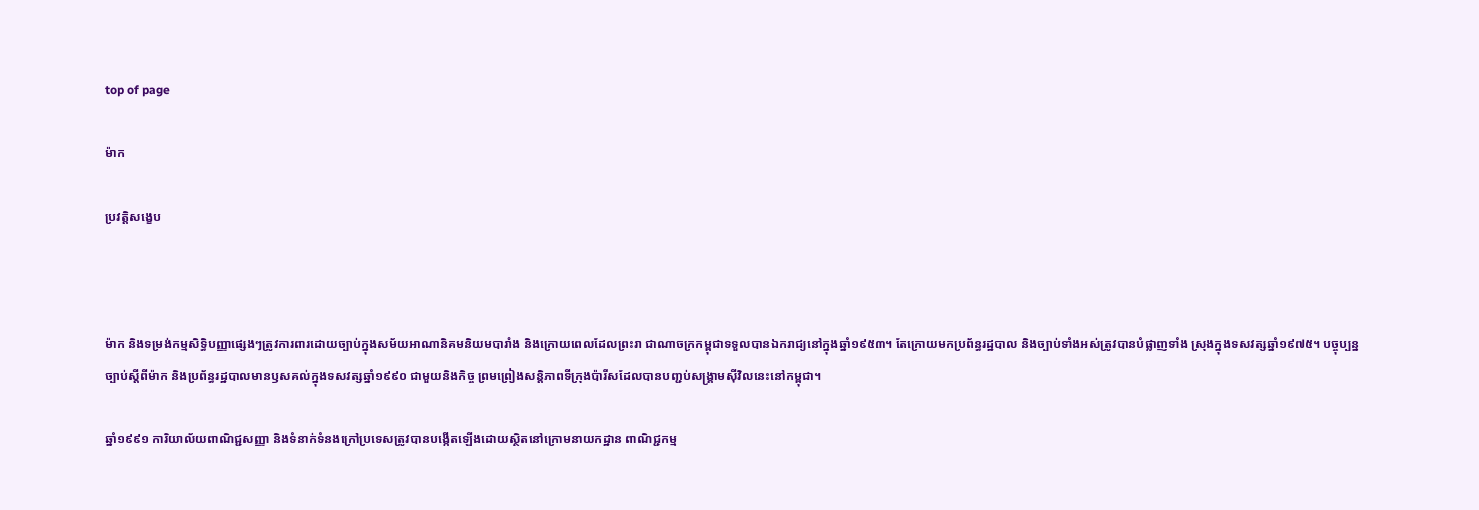top of page

ម៉ាក

ប្រវត្តិសង្ខេប



ម៉ាក និងទម្រង់កម្មសិទិ្ធបញ្ញាផ្សេងៗត្រូវការពារដោយច្បាប់ក្នុងសម័យអាណានិគមនិយមបារាំង និងក្រោយពេលដែលព្រះរា ជាណាចក្រកម្ពុជាទទួលបានឯករាជ្យនៅក្នុងឆ្នាំ១៩៥៣។ តែក្រោយមកប្រព័ន្ធរដ្ឋបាល និងច្បាប់ទាំងអស់ត្រូវបានបំផ្លាញទាំង ស្រុងក្នុងទសវត្សឆ្នាំ១៩៧៥។ បច្ចុប្បន្ន ច្បាប់ស្តីពីម៉ាក និងប្រព័ន្ធរដ្ឋបាលមានឫសគល់ក្នុងទសវត្សឆ្នាំ១៩៩០ ជាមួយនិងកិច្ច ព្រមព្រៀងសន្តិភាពទីក្រុងប៉ារីសដែលបានបញ្ជប់សង្រ្គាមស៊ីវិលនេះនៅកម្ពុជា។

ឆ្នាំ១៩៩១ ការិយាល័យពាណិជ្ជសញ្ញា និងទំនាក់ទំនងក្រៅប្រទេសត្រូវបានបង្កើតឡើងដោយសិ្ថតនៅក្រោមនាយកដ្ឋាន ពាណិជ្ជកម្ម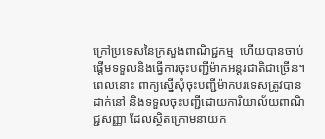ក្រៅប្រទេសនៃក្រសួងពាណិជ្ជកម្ម  ហើយបានចាប់ផ្តើមទទួលនិងធ្វើការចុះបញ្ជីម៉ាកអន្តរជាតិជាច្រើន។ ពេលនោះ ពាក្យស្នើសុំចុះបញ្ជីម៉ាកបរទេសត្រូវបានដាក់នៅ និងទទួលចុះបញ្ជីដោយការិយាល័យពាណិជ្ជសញ្ញា ដែលស្ថិតក្រោមនាយក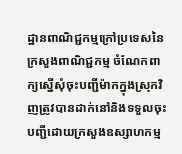ដ្ឋានពាណិជ្ជកម្មក្រៅប្រទេសនៃក្រសួងពាណិជ្ជកម្ម ចំណែកពាក្យស្នើសុំចុះបញ្ជីម៉ាកក្នុងស្រុកវិញត្រូវបានដាក់នៅនិងទទួលចុះ បញ្ជីដោយក្រសួងឧស្សាហកម្ម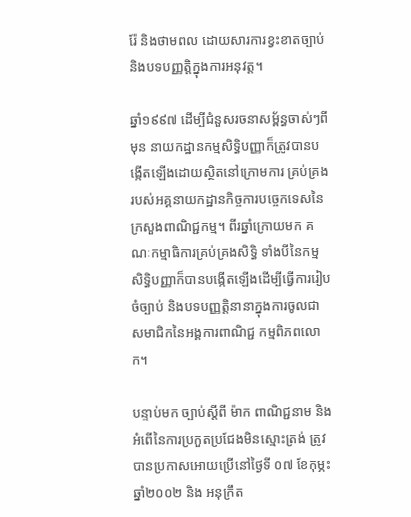រ៉ែ និងថាមពល ដោយសារការខ្វះខាតច្បាប់ និងបទបញ្ញត្តិក្នុងការអនុវត្ត។

ឆ្នាំ១៩៩៧ ដើម្បីជំនួសរចនាសម្ព័ន្ធចាស់ៗពីមុន នាយកដ្ឋានកម្មសិទិ្ធបញ្ញាក៏ត្រូវបានបង្កើតឡើងដោយសិ្ថតនៅក្រោមការ គ្រប់គ្រងរបស់អគ្គនាយកដ្ឋានកិច្ចការបច្ចេកទេសនៃក្រសួងពាណិជ្ជកម្ម។ ពីរឆ្នាំក្រោយមក គណៈកម្មាធិការគ្រប់គ្រងសិទិ្ធ ទាំងបីនៃកម្មសិទិ្ធបញ្ញាក៏បានបង្កើតឡើងដើម្បីធ្វើការរៀបចំច្បាប់ និងបទបញ្ញត្តិនានាក្នុងការចូលជាសមាជិកនៃអង្គការពាណិជ្ជ កម្មពិភពលោក។

បន្ទាប់មក ច្បាប់ស្តីពី ម៉ាក ពាណិជ្ជនាម និងអំពើនៃការប្រកួតប្រជែងមិនស្មោះត្រង់ ត្រូវបានប្រកាសអោយប្រើនៅថ្ងៃទី ០៧ ខែកុម្ភះ ឆ្នាំ២០០២ និង អនុក្រឹត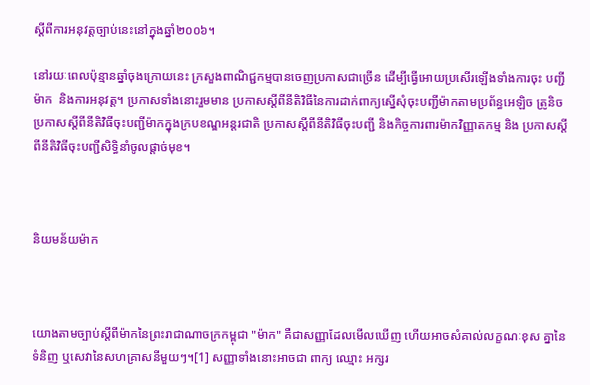ស្តីពីការអនុវត្តច្បាប់នេះនៅក្នុងឆ្នាំ២០០៦។

នៅរយៈពេលប៉ុន្មានឆ្នាំចុងក្រោយនេះ ក្រសួងពាណិជ្ជកម្មបានចេញប្រកាសជាច្រើន ដើម្បីធ្វើអោយប្រសើរឡើងទាំងការចុះ បញ្ជីម៉ាក  និងការអនុវត្ត។ ប្រកាសទាំងនោះរួមមាន ប្រកាសស្តីពីនីតិវិធីនៃការដាក់ពាក្យស្នើសុំចុះបញ្ជីម៉ាកតាមប្រព័ន្ធអេឡិច ត្រូនិច ប្រកាសស្តីពីនីតិវិធីចុះបញ្ជីម៉ាកក្នុងក្របខណ្ឌអន្តរជាតិ ប្រកាសស្តីពីនីតិវិធីចុះបញ្ជី និងកិច្ចការពារម៉ាកវិញ្ញាតកម្ម និង ប្រកាសស្តីពីនីតិវិធីចុះបញ្ជីសិទិ្ធនាំចូលផ្តាច់មុខ។



និយមន័យម៉ាក



យោងតាមច្បាប់ស្តីពីម៉ាកនៃព្រះរាជាណាចក្រកម្ពុជា "ម៉ាក" គឺជាសញ្ញាដែលមើលឃើញ ហើយអាចសំគាល់លក្ខណៈខុស គ្នានៃទំនិញ ឬសេវានៃសហគ្រាសនីមួយៗ។[1] សញ្ញាទាំងនោះអាចជា ពាក្យ ឈ្មោះ អក្សរ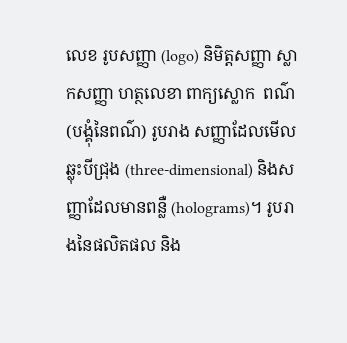លេខ រូបសញ្ញា (logo) និមិត្តសញ្ញា ស្លាកសញ្ញា ហត្ថលេខា ពាក្យស្លោក  ពណ៌ (បង្គុំនៃពណ៌) រូបរាង សញ្ញាដែលមើលឆ្លុះបីជ្រុង (three-dimensional) និងសញ្ញាដែលមានពន្លឺ (holograms)។ រូបរាងនៃផលិតផល និង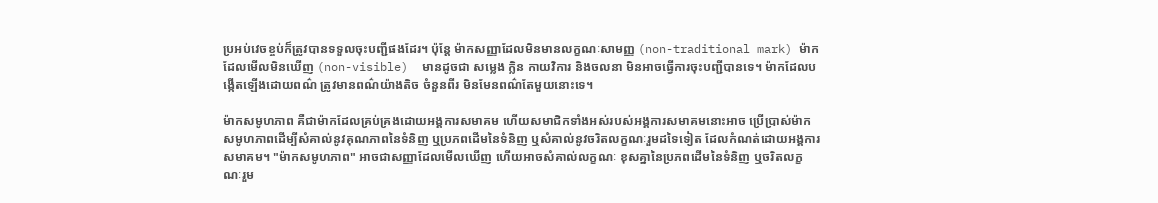ប្រអប់វេចខ្ចប់ក៏ត្រូវបានទទួលចុះបញ្ជីផងដែរ។ ប៉ុន្តែ ម៉ាកសញ្ញាដែលមិនមានលក្ខណៈសាមញ្ញ (non-traditional mark) ម៉ាកដែលមើលមិនឃើញ (non-visible)  មានដូចជា សម្លេង ក្លិន កាយវិការ និងចលនា មិនអាចធ្វើការចុះបញ្ជីបានទេ។ ម៉ាកដែលបង្កើតឡើងដោយពណ៌ ត្រូវមានពណ៌យ៉ាងតិច ចំនួនពីរ មិនមែនពណ៌តែមួយនោះទេ។

ម៉ាកសមូហភាព គឺជាម៉ាកដែលគ្រប់គ្រងដោយអង្គការសមាគម ហើយសមាជិកទាំងអស់របស់អង្គការសមាគមនោះអាច ប្រើប្រាស់ម៉ាកសមូហភាពដើម្បីសំគាល់នូវគុណភាពនៃទំនិញ ឬប្រភពដើមនៃទំនិញ ឬសំគាល់នូវចរិតលក្ខណៈរួមដទៃទៀត ដែលកំណត់ដោយអង្គការសមាគម។ "ម៉ាកសមូហភាព" អាចជាសញ្ញាដែលមើលឃើញ ហើយអាចសំគាល់លក្ខណៈ ខុសគ្នានៃប្រភពដើមនៃទំនិញ ឬចរិតលក្ខណៈរួម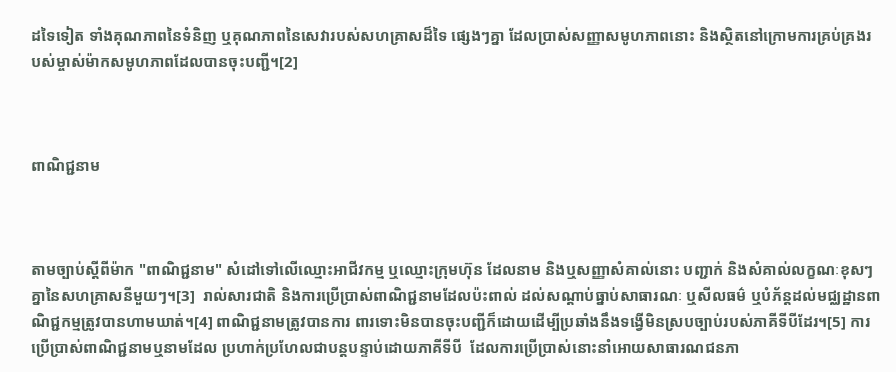ដទៃទៀត ទាំងគុណភាពនៃទំនិញ ឬគុណភាពនៃសេវារបស់សហគ្រាសដ៏ទៃ ផ្សេងៗគ្នា ដែលប្រាស់សញ្ញាសមូហភាពនោះ និងស្ថិតនៅក្រោមការគ្រប់គ្រងរបស់ម្ចាស់ម៉ាកសមូហភាពដែលបានចុះបញ្ជី។[2]



ពាណិជ្ជនាម



តាមច្បាប់ស្តីពីម៉ាក "ពាណិជ្ជនាម" សំដៅទៅលើឈ្មោះអាជីវកម្ម ឬឈ្មោះក្រុមហ៊ុន ដែលនាម និងឬសញ្ញាសំគាល់នោះ បញ្ជាក់ និងសំគាល់លក្ខណៈខុសៗគ្នានៃសហគ្រាសនីមួយៗ។[3]  រាល់សារជាតិ និងការប្រើប្រាស់ពាណិជ្ជនាមដែលប៉ះពាល់ ដល់សណ្តាប់ធ្នាប់សាធារណៈ ឬសីលធម៌ ឬបំភ័ន្តដល់មជ្ឈដ្ឋានពាណិជ្ជកម្មត្រូវបានហាមឃាត់។[4] ពាណិជ្ជនាមត្រូវបានការ ពារទោះមិនបានចុះបញ្ជីក៏ដោយដើម្បីប្រឆាំងនឹងទង្វើមិនស្របច្បាប់របស់ភាគីទីបីដែរ។[5] ការប្រើប្រាស់ពាណិជ្ជនាមឬនាមដែល ប្រហាក់ប្រហែលជាបន្តបន្ទាប់ដោយភាគីទីបី  ដែលការប្រើប្រាស់នោះនាំអោយសាធារណជនភា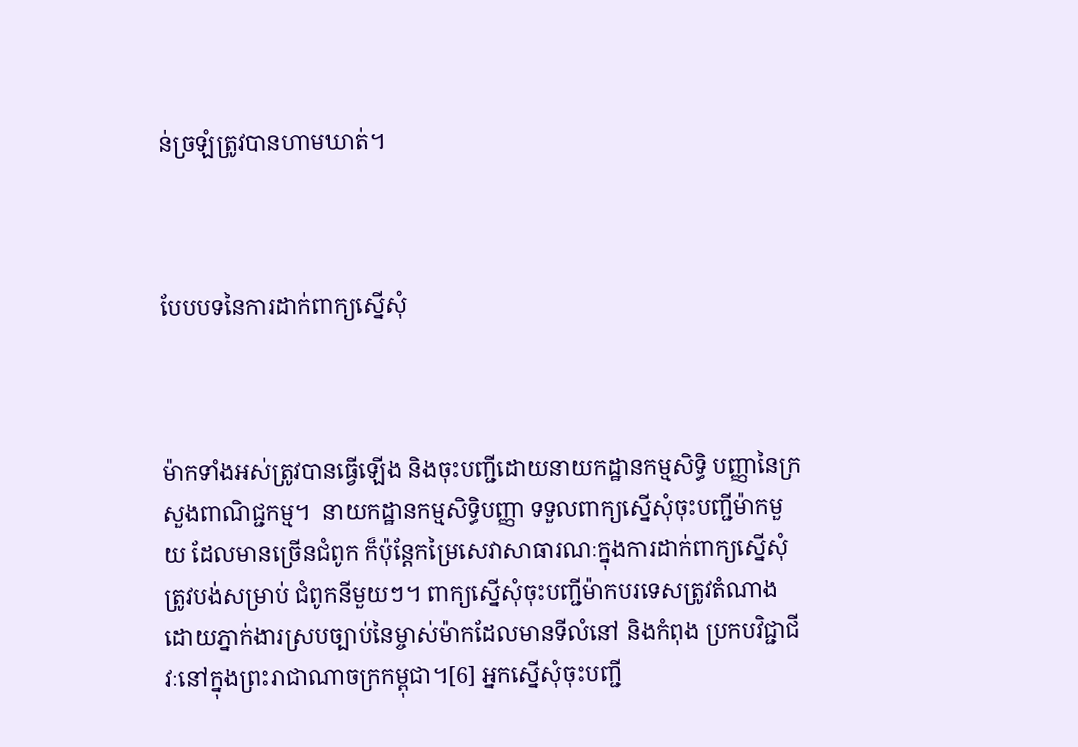ន់ច្រឡំត្រូវបានហាមឃាត់។



បែបបទនៃការដាក់ពាក្យស្នើសុំ



ម៉ាកទាំងអស់ត្រូវបានធ្វើឡើង និងចុះបញ្ជីដោយនាយកដ្ឋានកម្មសិទិ្ធ បញ្ញានៃក្រសួងពាណិជ្ជកម្ម។  នាយកដ្ឋានកម្មសិទិ្ធបញ្ញា ទទួលពាក្យស្នើសុំចុះបញ្ជីម៉ាកមួយ ដែលមានច្រើនជំពូក ក៏ប៉ុន្តែកម្រៃសេវាសាធារណៈក្នុងការដាក់ពាក្យស្នើសុំត្រូវបង់សម្រាប់ ជំពូកនីមួយៗ។ ពាក្យស្នើសុំចុះបញ្ជីម៉ាកបរទេសត្រូវតំណាងដោយភ្នាក់ងារស្របច្បាប់នៃម្ចាស់ម៉ាកដែលមានទីលំនៅ និងកំពុង ប្រកបវិជ្ជាជីវៈនៅក្នុងព្រះរាជាណាចក្រកម្ពុជា។[6] អ្នកស្នើសុំចុះបញ្ជី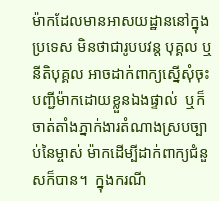ម៉ាកដែលមានអាសយដ្ឋាននៅក្នុងប្រទេស មិនថាជារូបបវន្ត បុគ្គល ឬនីតិបុគ្គល អាចដាក់ពាក្យស្នើសុំចុះបញ្ជីម៉ាកដោយខ្លួនឯងផ្ទាល់  ឬក៏ចាត់តាំងភ្នាក់ងារតំណាងស្របច្បាប់នៃម្ចាស់ ម៉ាកដើម្បីដាក់ពាក្យជំនួសក៏បាន។  ក្នុងករណី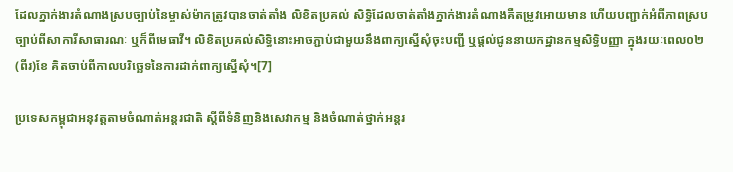ដែលភ្នាក់ងារតំណាងស្របច្បាប់នៃម្ចាស់ម៉ាកត្រូវបានចាត់តាំង លិខិតប្រគល់ សិទិ្ធដែលចាត់តាំងភ្នាក់ងារតំណាងគឺតម្រូវអោយមាន ហើយបញ្ជាក់អំពីភាពស្របច្បាប់ពីសាការីសាធារណៈ ឬក៏ពីមេធាវី។ លិខិតប្រគល់សិទិ្ធនោះអាចភ្ជាប់ជាមួយនឹងពាក្យស្នើសុំចុះបញ្ជី ឬផ្តល់ជូននាយកដ្ឋានកម្មសិទិ្ធបញ្ញា ក្នុងរយៈពេល០២ (ពីរ)ខែ គិតចាប់ពីកាលបរិច្ឆេទនៃការដាក់ពាក្យស្នើសុំ។[7]

ប្រទេសកម្ពុជាអនុវត្តតាមចំណាត់អន្តរជាតិ ស្តីពីទំនិញនិងសេវាកម្ម និងចំណាត់ថ្នាក់អន្តរ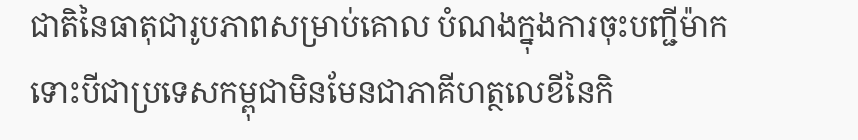ជាតិនៃធាតុជារូបភាពសម្រាប់គោល បំណងក្នុងការចុះបញ្ជីម៉ាក ទោះបីជាប្រទេសកម្ពុជាមិនមែនជាភាគីហត្ថលេខីនៃកិ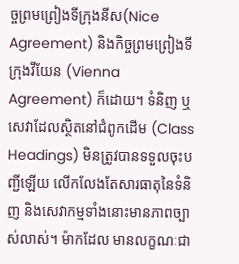ច្ចព្រមព្រៀងទីក្រុងនីស(Nice Agreement) និងកិច្ចព្រមព្រៀងទីក្រុងវីយែន (Vienna Agreement) ក៏ដោយ។ ទំនិញ ឬសេវាដែលស្ថិតនៅជំពូកដើម (Class Headings) មិនត្រូវបានទទួលចុះបញ្ជីឡើយ លើកលែងតែសារធាតុនៃទំនិញ និងសេវាកម្មទាំងនោះមានភាពច្បាស់លាស់។ ម៉ាកដែល មានលក្ខណៈជា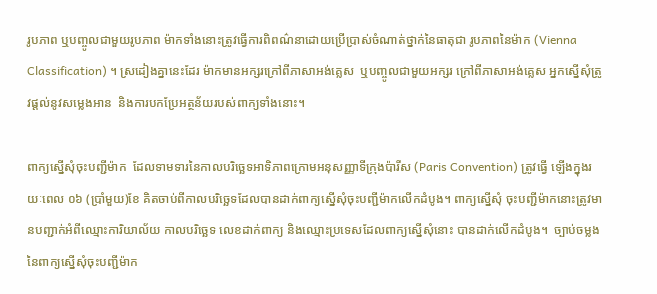រូបភាព ឬបញ្ចូលជាមួយរូបភាព ម៉ាកទាំងនោះត្រូវធ្វើការពិពណ៌នាដោយប្រើប្រាស់ចំណាត់ថ្នាក់នៃធាតុជា រូបភាពនៃម៉ាក (Vienna Classification) ។ ស្រដៀងគ្នានេះដែរ ម៉ាកមានអក្សរក្រៅពីភាសាអង់គ្លេស  ឬបញ្ចូលជាមួយអក្សរ ក្រៅពីភាសាអង់គ្លេស អ្នកស្នើសុំត្រូវផ្តល់នូវសម្លេងអាន  និងការបកប្រែអត្ថន័យរបស់ពាក្យទាំងនោះ។

ពាក្យស្នើសុំចុះបញ្ជីម៉ាក  ដែលទាមទារនៃកាលបរិច្ឆេទអាទិភាពក្រោមអនុសញ្ញាទីក្រុងប៉ារីស (Paris Convention) ត្រូវធ្វើ ឡើងក្នុងរយៈពេល ០៦ (ប្រាំមួយ)ខែ គិតចាប់ពីកាលបរិច្ឆេទដែលបានដាក់ពាក្យស្នើសុំចុះបញ្ជីម៉ាកលើកដំបូង។ ពាក្យស្នើសុំ ចុះបញ្ជីម៉ាកនោះត្រូវមានបញ្ជាក់អំពីឈ្មោះការិយាល័យ កាលបរិច្ឆេទ លេខដាក់ពាក្យ និងឈ្មោះប្រទេសដែលពាក្យស្នើសុំនោះ បានដាក់លើកដំបូង។  ច្បាប់ចម្លងនៃពាក្យស្នើសុំចុះបញ្ជីម៉ាក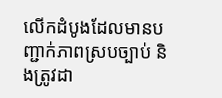លើកដំបូងដែលមានបញ្ជាក់ភាពស្របច្បាប់ និងត្រូវដា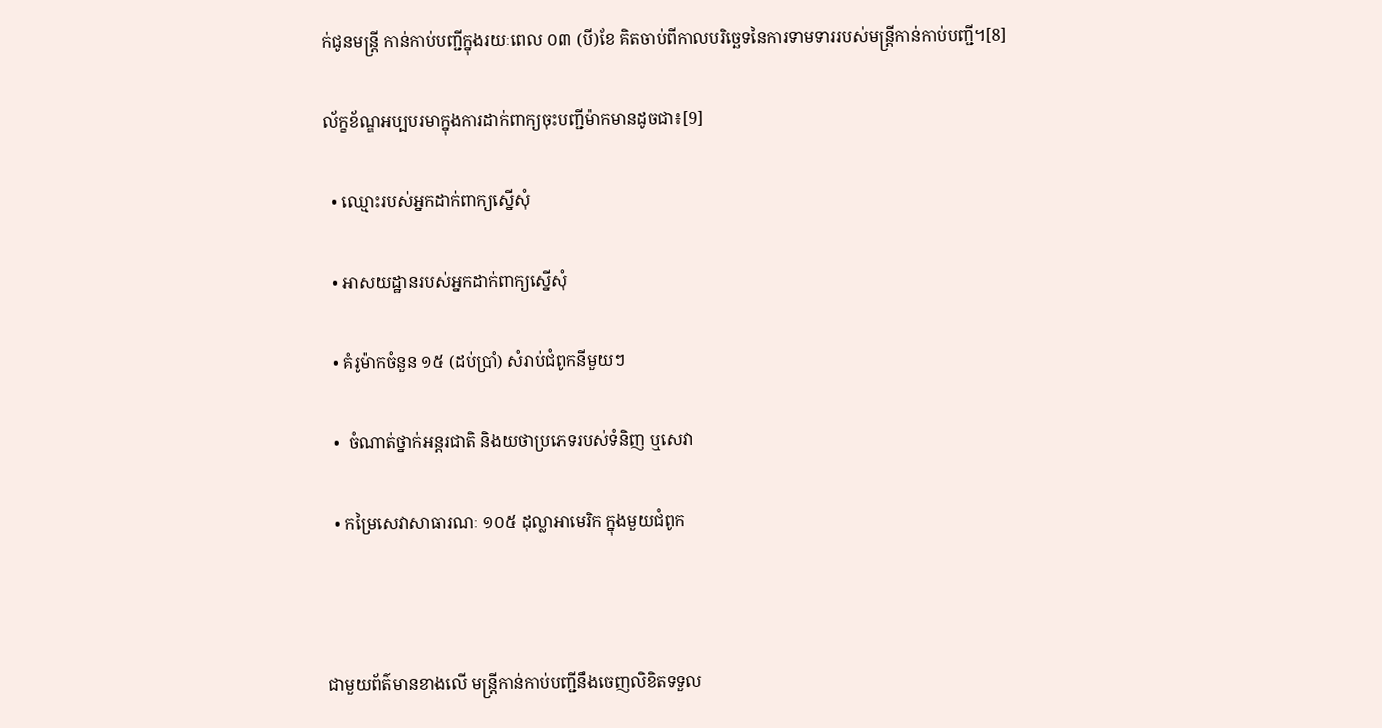ក់ជូនមន្រ្តី កាន់កាប់បញ្ជីក្នុងរយៈពេល ០៣ (បី)ខែ គិតចាប់ពីកាលបរិច្ឆេទនៃការទាមទាររបស់មន្រ្តីកាន់កាប់បញ្ជី។[8]

ល័ក្ខខ័ណ្ឌអប្បបរមាក្នុងការដាក់ពាក្យចុះបញ្ជីម៉ាកមានដូចជា៖[9]

  • ឈ្មោះរបស់អ្នកដាក់ពាក្យស្នើសុំ

  • អាសយដ្ឋានរបស់អ្នកដាក់ពាក្យស្នើសុំ

  • គំរូម៉ាកចំនួន ១៥ (ដប់ប្រាំ) សំរាប់ជំពូកនីមួយៗ

  •  ចំណាត់ថ្នាក់អន្តរជាតិ និងយថាប្រភេទរបស់ទំនិញ ឬសេវា

  • កម្រៃសេវាសាធារណៈ ១០៥ ដុល្លាអាមេរិក ក្នុងមួយជំពូក



ជាមួយព័ត៌មានខាងលើ មន្រ្តីកាន់កាប់បញ្ជីនឹងចេញលិខិតទទួល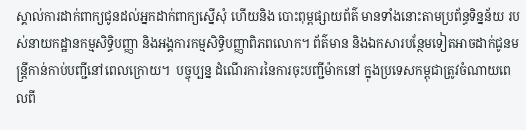ស្គាល់ការដាក់ពាក្យជូនដល់អ្នកដាក់ពាក្យស្នើសុំ ហើយនិង បោះពុម្ពផ្សាយព័ត៌ មានទាំងនោះតាមប្រព័ន្ធទិន្នន័យ របស់នាយកដ្ឋានកម្មសិទិ្ធបញ្ញា និងអង្គការកម្មសិទិ្ធបញ្ញាពិភពលោក។ ព័ត៌មាន និងឯកសារបន្ថែមទៀតអាចដាក់ជូនមន្រ្តីកាន់កាប់បញ្ជីនៅពេលក្រោយ។  បច្ចុប្បន្ន ដំណើរការនៃការចុះបញ្ជីម៉ាកនៅ ក្នុងប្រទេសកម្ពុជាត្រូវចំណាយពេលពី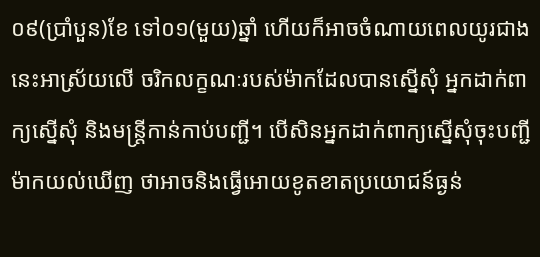០៩(ប្រាំបួន)ខែ ទៅ០១(មួយ)ឆ្នាំ ហើយក៏អាចចំណាយពេលយូរជាងនេះអាស្រ័យលើ ចរិកលក្ខណៈរបស់ម៉ាកដែលបានស្នើសុំ អ្នកដាក់ពាក្យស្នើសុំ និងមន្រ្តីកាន់កាប់បញ្ជី។ បើសិនអ្នកដាក់ពាក្យស្នើសុំចុះបញ្ជី ម៉ាកយល់ឃើញ ថាអាចនិងធ្វើអោយខូតខាតប្រយោជន៍ធ្ងន់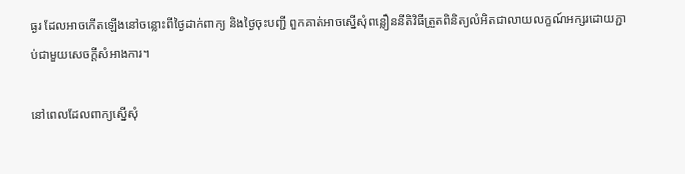ធ្ងរ ដែលអាចកើតឡើងនៅចន្លោះពីថ្ងៃដាក់ពាក្យ និងថ្ងៃចុះបញ្ជី ពួកគាត់អាចស្នើសុំពន្លឿននីតិវិធីត្រួតពិនិត្យលំអិតជាលាយលក្ខណ៍អក្សរដោយភ្ជាប់ជាមួយសេចក្តីសំអាងការ។

នៅពេលដែលពាក្យស្នើសុំ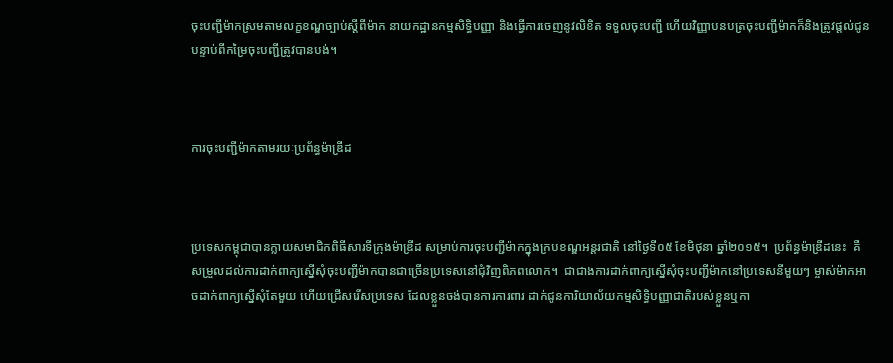ចុះបញ្ជីម៉ាកស្រមតាមលក្ខខណ្ឌច្បាប់ស្តីពីម៉ាក នាយកដ្ឋានកម្មសិទិ្ធបញ្ញា និងធ្វើការចេញនូវលិខិត ទទួលចុះបញ្ជី ហើយវិញ្ញាបនបត្រចុះបញ្ជីម៉ាកក៏និងត្រូវផ្តល់ជូនបន្ទាប់ពីកម្រៃចុះបញ្ជីត្រូវបានបង់។



ការចុះបញ្ជីម៉ាកតាមរយៈប្រព័ន្ធម៉ាឌ្រីដ



ប្រទេសកម្ពុជាបានក្លាយសមាជិកពិធីសារទីក្រុងម៉ាឌ្រីដ សម្រាប់ការចុះបញ្ជីម៉ាកក្នុងក្របខណ្ឌអន្តរជាតិ នៅថ្ងៃទី០៥ ខែមិថុនា ឆ្នាំ២០១៥។  ប្រព័ន្ធម៉ាឌ្រីដនេះ  គឺសម្រួលដល់ការដាក់ពាក្យស្នើសុំចុះបញ្ជីម៉ាកបានជាច្រើនប្រទេសនៅជុំវិញពិភពលោក។  ជាជាងការដាក់ពាក្យស្នើសុំចុះបញ្ជីម៉ាកនៅប្រទេសនីមួយៗ ម្ចាស់ម៉ាកអាចដាក់ពាក្យស្នើសុំតែមួយ ហើយជ្រើសរើសប្រទេស ដែលខ្លួនចង់បានការការពារ ដាក់ជូនការិយាល័យកម្មសិទិ្ធបញ្ញាជាតិរបស់ខ្លួនឬកា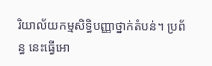រិយាល័យកម្មសិទិ្ធបញ្ញាថ្នាក់តំបន់។ ប្រព័ន្ធ នេះធ្វើអោ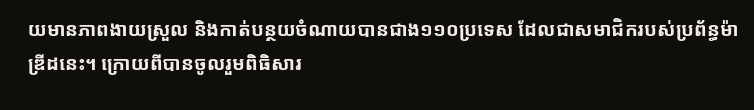យមានភាពងាយស្រួល និងកាត់បន្ថយចំណាយបានជាង១១០ប្រទេស ដែលជាសមាជិករបស់ប្រព័ន្ធម៉ាឌ្រីដនេះ។ ក្រោយពីបានចូលរួមពិធិសារ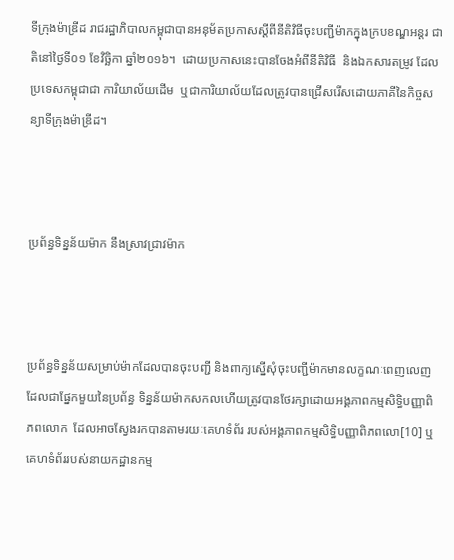ទីក្រុងម៉ាឌ្រីដ រាជរដ្ឋាភិបាលកម្ពុជាបានអនុម័តប្រកាសស្តីពីនីតិវិធីចុះបញ្ជីម៉ាកក្នុងក្របខណ្ឌអន្តរ ជាតិនៅថ្ងៃទី០១ ខែវិច្ឆិកា ឆ្នាំ២០១៦។  ដោយប្រកាសនេះបានចែងអំពីនីតិវិធី  និងឯកសារតម្រូវ ដែលប្រទេសកម្ពុជាជា ការិយាល័យដើម  ឬជាការិយាល័យដែលត្រូវបានជ្រើសរើសដោយភាគីនៃកិច្ចសន្យាទីក្រុងម៉ាឌ្រីដ។



ប្រព័ន្ធទិន្នន័យម៉ាក នឹងស្រាវជ្រាវម៉ាក



ប្រព័ន្ធទិន្នន័យសម្រាប់ម៉ាកដែលបានចុះបញ្ជី និងពាក្យស្នើសុំចុះបញ្ជីម៉ាកមានលក្ខណៈពេញលេញ ដែលជាផ្នែកមួយនៃប្រព័ន្ធ ទិន្នន័យម៉ាកសកលហើយត្រូវបានថែរក្សាដោយអង្គភាពកម្មសិទិ្ធបញ្ញាពិភពលោក  ដែលអាចស្វែងរកបានតាមរយៈគេហទំព័រ របស់អង្គភាពកម្មសិទិ្ធបញ្ញាពិភពលោ[10] ឬគេហទំព័ររបស់នាយកដ្ឋានកម្ម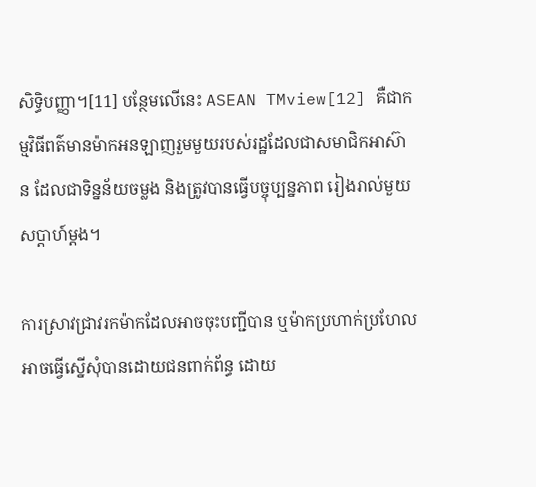សិទិ្ធបញ្ញា។[11] បន្ថែមលើនេះ ASEAN TMview[12] គឺជាកម្មវិធីពត៌មានម៉ាកអនឡាញរួមមួយរបស់រដ្ឋដែលជាសមាជិកអាស៊ាន ដែលជាទិន្នន័យចម្លង និងត្រូវបានធ្វើបច្ចុប្បន្នភាព រៀងរាល់មួយសប្តាហ៍ម្តង។

ការស្រាវជ្រាវរកម៉ាកដែលអាចចុះបញ្ជីបាន ឬម៉ាកប្រហាក់ប្រហែល អាចធ្វើស្នើសុំបានដោយជនពាក់ព័ន្ធ ដោយ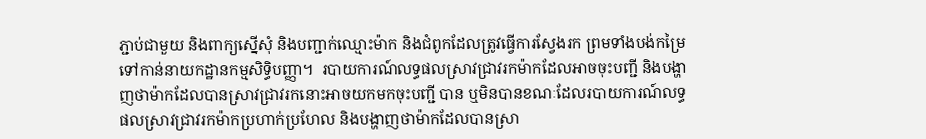ភ្ជាប់ជាមួយ និងពាក្យស្នើសុំ និងបញ្ជាក់ឈ្មោះម៉ាក និងជំពូកដែលត្រូវធ្វើការស្វែងរក ព្រមទាំងបង់កម្រៃទៅកាន់នាយកដ្ឋានកម្មសិទិ្ធបញ្ញា។  របាយការណ៍លទ្ធផលស្រាវជ្រាវរកម៉ាកដែលអាចចុះបញ្ជី និងបង្ហាញថាម៉ាកដែលបានស្រាវជ្រាវរកនោះអាចយកមកចុះបញ្ជី បាន ឬមិនបានខណៈដែលរបាយការណ៍លទ្ធផលស្រាវជ្រាវរកម៉ាកប្រហាក់ប្រហែល និងបង្ហាញថាម៉ាកដែលបានស្រា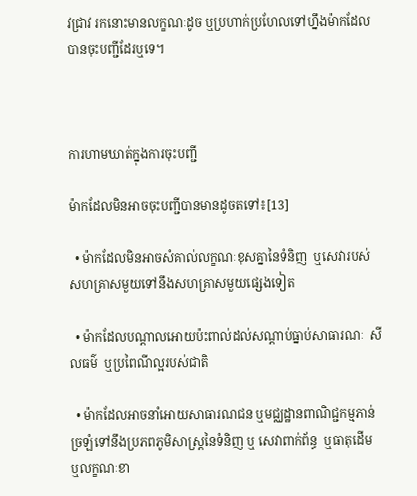វជ្រាវ រកនោះមានលក្ខណៈដូច ឬប្រហាក់ប្រហែលទៅហ្នឹងម៉ាកដែលបានចុះបញ្ជីដែរឬទេ។



ការហាមឃាត់ក្នុងការចុះបញ្ជី

ម៉ាកដែលមិនអាចចុះបញ្ជីបានមានដូចតទៅ៖[13]

  • ម៉ាកដែលមិនអាចសំគាល់លក្ខណៈខុសគ្នានៃទំនិញ  ឬសេវារបស់សហគ្រាសមួយទៅនឹងសហគ្រាសមួយផ្សេងទៀត

  • ម៉ាកដែលបណ្តាលអោយប៉ះពាល់ដល់សណ្តាប់ធ្នាប់សាធារណៈ  សីលធម៌  ឬប្រពៃណីល្អរបស់ជាតិ

  • ម៉ាកដែលអាចនាំអោយសាធារណជន ឬមជ្ឈដ្ឋានពាណិជ្ជកម្មភាន់ច្រឡំទៅនឹងប្រភពភូមិសាស្រ្តនៃទំនិញ ឬ សេវាពាក់ព័ន្ធ  ឬធាតុដើម ឬលក្ខណៈខា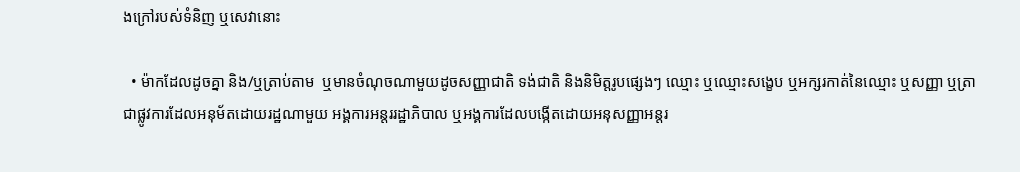ងក្រៅរបស់ទំនិញ ឬសេវានោះ

  • ម៉ាកដែលដូចគ្នា និង/ឬត្រាប់តាម  ឬមានចំណុចណាមួយដូចសញ្ញាជាតិ ទង់ជាតិ និងនិមិត្តរូបផ្សេងៗ ឈ្មោះ ឬឈ្មោះសង្ខេប ឬអក្សរកាត់នៃឈ្មោះ ឬសញ្ញា ឬត្រាជាផ្លូវការដែលអនុម័តដោយរដ្ឋណាមួយ អង្គការអន្តររដ្ឋាភិបាល ឬអង្គការដែលបង្កើតដោយអនុសញ្ញាអន្តរ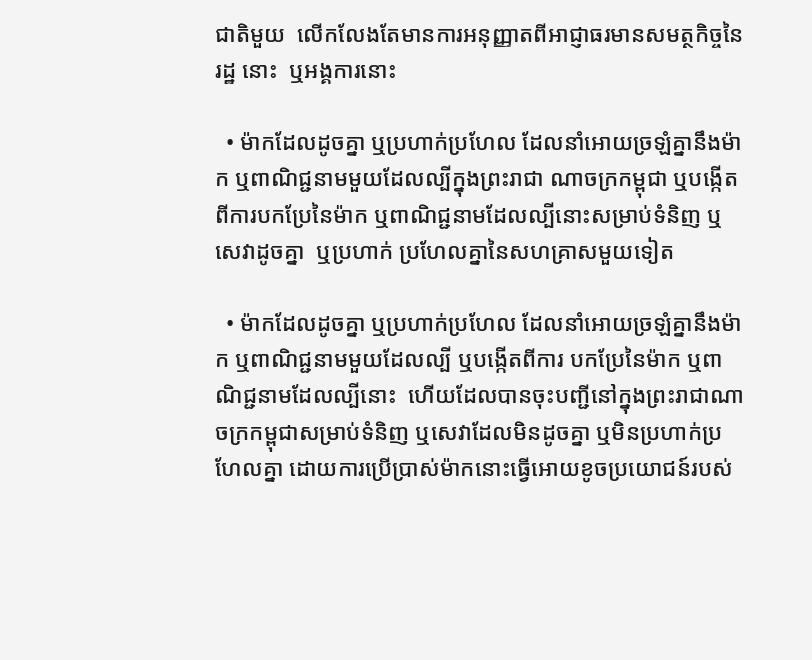ជាតិមួយ  លើកលែងតែមានការអនុញ្ញាតពីអាជ្ញាធរមានសមត្ថកិច្ចនៃរដ្ឋ នោះ  ឬអង្គការនោះ

  • ម៉ាកដែលដូចគ្នា ឬប្រហាក់ប្រហែល ដែលនាំអោយច្រឡំគ្នានឹងម៉ាក ឬពាណិជ្ជនាមមួយដែលល្បីក្នុងព្រះរាជា ណាចក្រកម្ពុជា ឬបង្កើតពីការបកប្រែនៃម៉ាក ឬពាណិជ្ជនាមដែលល្បីនោះសម្រាប់ទំនិញ ឬសេវាដូចគ្នា  ឬប្រហាក់ ប្រហែលគ្នានៃសហគ្រាសមួយទៀត

  • ម៉ាកដែលដូចគ្នា ឬប្រហាក់ប្រហែល ដែលនាំអោយច្រឡំគ្នានឹងម៉ាក ឬពាណិជ្ជនាមមួយដែលល្បី ឬបង្កើតពីការ បកប្រែនៃម៉ាក ឬពាណិជ្ជនាមដែលល្បីនោះ  ហើយដែលបានចុះបញ្ជីនៅក្នុងព្រះរាជាណាចក្រកម្ពុជាសម្រាប់ទំនិញ ឬសេវាដែលមិនដូចគ្នា ឬមិនប្រហាក់ប្រហែលគ្នា ដោយការប្រើប្រាស់ម៉ាកនោះធ្វើអោយខូចប្រយោជន៍របស់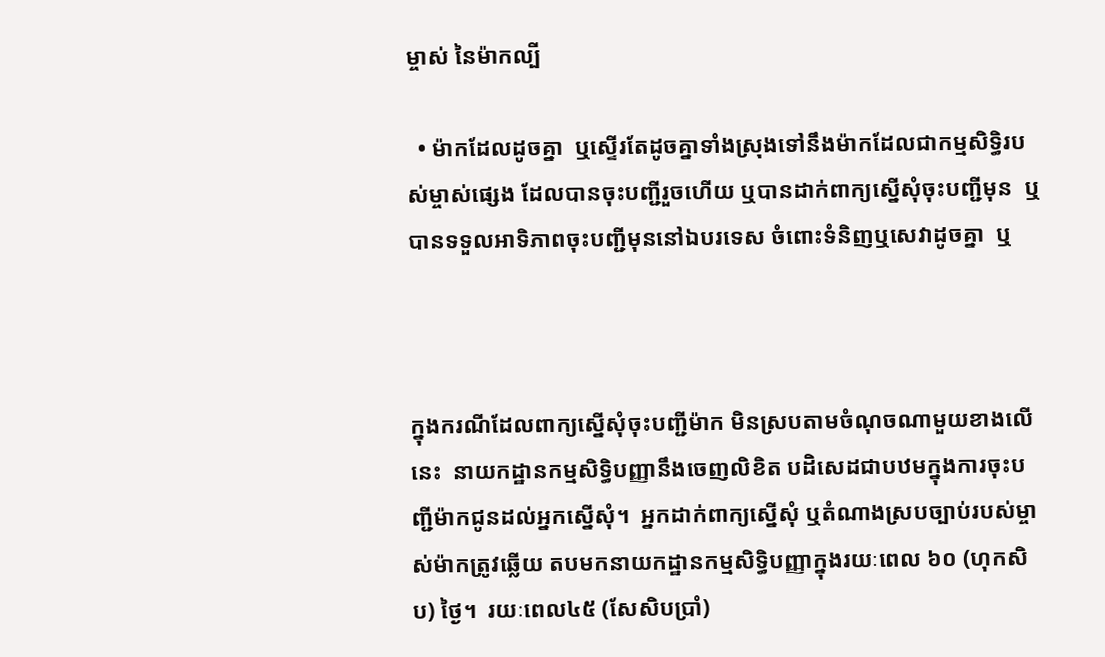ម្ចាស់ នៃម៉ាកល្បី

  • ម៉ាកដែលដូចគ្នា  ឬស្ទើរតែដូចគ្នាទាំងស្រុងទៅនឹងម៉ាកដែលជាកម្មសិទិ្ធរបស់ម្ចាស់ផ្សេង ដែលបានចុះបញ្ជីរួចហើយ ឬបានដាក់ពាក្យស្នើសុំចុះបញ្ជីមុន  ឬបានទទួលអាទិភាពចុះបញ្ជីមុននៅឯបរទេស ចំពោះទំនិញឬសេវាដូចគ្នា  ឬ



ក្នុងករណីដែលពាក្យស្នើសុំចុះបញ្ជីម៉ាក មិនស្របតាមចំណុចណាមួយខាងលើនេះ  នាយកដ្ឋានកម្មសិទិ្ធបញ្ញានឹងចេញលិខិត បដិសេដជាបឋមក្នុងការចុះបញ្ជីម៉ាកជូនដល់អ្នកស្នើសុំ។  អ្នកដាក់ពាក្យស្នើសុំ ឬតំណាងស្របច្បាប់របស់ម្ចាស់ម៉ាកត្រូវឆ្លើយ តបមកនាយកដ្ឋានកម្មសិទិ្ធបញ្ញាក្នុងរយៈពេល ៦០ (ហុកសិប) ថ្ងៃ។  រយៈពេល៤៥ (សែសិបប្រាំ)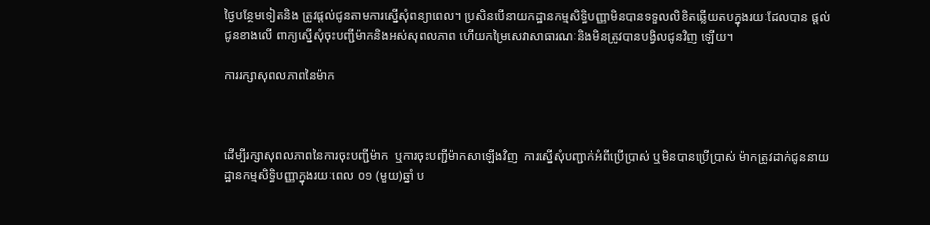ថ្ងៃបន្ថែមទៀតនិង ត្រូវផ្តល់ជូនតាមការស្នើសុំពន្យាពេល។ ប្រសិនបើនាយកដ្ឋានកម្មសិទិ្ធបញ្ញាមិនបានទទួលលិខិតឆ្លើយតបក្នុងរយៈដែលបាន ផ្តល់ជូនខាងលើ ពាក្យស្នើសុំចុះបញ្ជីម៉ាកនិងអស់សុពលភាព ហើយកម្រៃសេវាសាធារណៈនិងមិនត្រូវបានបង្វិលជូនវិញ ឡើយ។

ការរក្សាសុពលភាពនៃម៉ាក



ដើម្បីរក្សាសុពលភាពនៃការចុះបញ្ជីម៉ាក  ឬការចុះបញ្ជីម៉ាកសាឡើងវិញ  ការស្នើសុំបញ្ជាក់អំពីប្រើប្រាស់ ឬមិនបានប្រើប្រាស់ ម៉ាកត្រូវដាក់ជូននាយដ្ឋានកម្មសិទិ្ធបញ្ញាក្នុងរយៈពេល ០១ (មួយ)ឆ្នាំ ប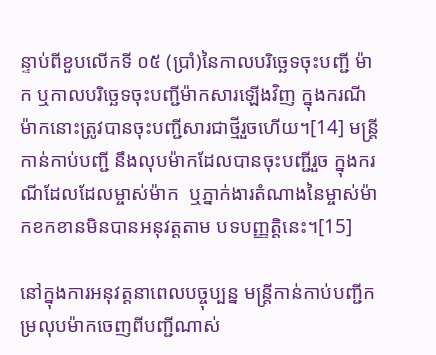ន្ទាប់ពីខួបលើកទី ០៥ (ប្រាំ)នៃកាលបរិច្ឆេទចុះបញ្ជី ម៉ាក ឬកាលបរិច្ឆេទចុះបញ្ជីម៉ាកសារឡើងវិញ ក្នុងករណីម៉ាកនោះត្រូវបានចុះបញ្ជីសារជាថ្មីរួចហើយ។[14] មន្រ្តីកាន់កាប់បញ្ជី នឹងលុបម៉ាកដែលបានចុះបញ្ជីរួច ក្នុងករណីដែលដែលម្ចាស់ម៉ាក  ឬភ្នាក់ងារតំណាងនៃម្ចាស់ម៉ាកខកខានមិនបានអនុវត្តតាម បទបញ្ញត្តិនេះ។[15]

នៅក្នុងការអនុវត្តនាពេលបច្ចុប្បន្ន មន្រ្តីកាន់កាប់បញ្ជីកម្រលុបម៉ាកចេញពីបញ្ជីណាស់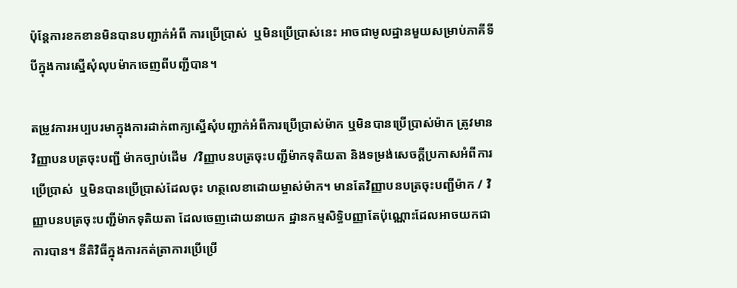ប៉ុន្តែការខកខានមិនបានបញ្ជាក់អំពី ការប្រើប្រាស់  ឬមិនប្រើប្រាស់នេះ អាចជាមូលដ្ឋានមួយសម្រាប់ភាគីទីបីក្នុងការស្នើសុំលុបម៉ាកចេញពីបញ្ជីបាន។

តម្រូវការអប្បបរមាក្នុងការដាក់ពាក្យស្នើសុំបញ្ជាក់អំពីការប្រើប្រាស់ម៉ាក ឬមិនបានប្រើប្រាស់ម៉ាក ត្រូវមានវិញ្ញាបនបត្រចុះបញ្ជី ម៉ាកច្បាប់ដើម  /វិញ្ញាបនបត្រចុះបញ្ជីម៉ាកទុតិយតា និងទម្រង់សេចក្តីប្រកាសអំពីការប្រើប្រាស់  ឬមិនបានប្រើប្រាស់ដែលចុះ ហត្ថលេខាដោយម្ចាស់ម៉ាក។ មានតែវិញ្ញាបនបត្រចុះបញ្ជីម៉ាក / វិញ្ញាបនបត្រចុះបញ្ជីម៉ាកទុតិយតា ដែលចេញដោយនាយក ដ្ឋានកម្មសិទិ្ធបញ្ញាតែប៉ុណ្ណោះដែលអាចយកជាការបាន។ នីតិវិធីក្នុងការកត់ត្រាការប្រើប្រើ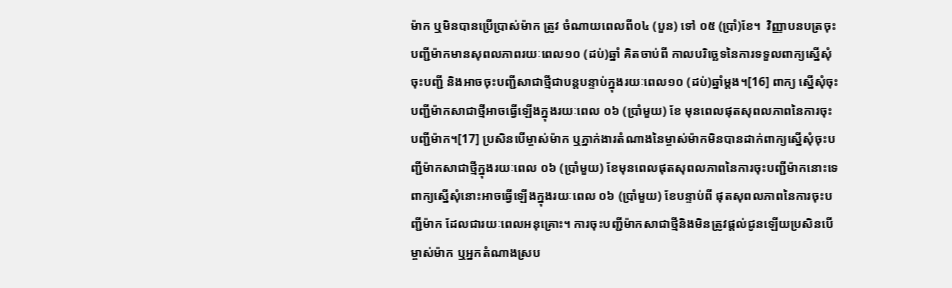ម៉ាក ឬមិនបានប្រើប្រាស់ម៉ាក ត្រូវ ចំណាយពេលពី០៤ (បួន) ទៅ ០៥ (ប្រាំ)ខែ។  វិញ្ញាបនបត្រចុះបញ្ជីម៉ាកមានសុពលភាពរយៈពេល១០ (ដប់)ឆ្នាំ គិតចាប់ពី កាលបរិច្ឆេទនៃការទទួលពាក្យស្នើសុំចុះបញ្ជី និងអាចចុះបញ្ជីសាជាថ្មីជាបន្តបន្ទាប់ក្នុងរយៈពេល១០ (ដប់)ឆ្នាំម្តង។[16] ពាក្យ ស្នើសុំចុះបញ្ជីម៉ាកសាជាថ្មីអាចធ្វើឡើងក្នុងរយៈពេល ០៦ (ប្រាំមួយ) ខែ មុនពេលផុតសុពលភាពនៃការចុះបញ្ជីម៉ាក។[17] ប្រសិនបើម្ចាស់ម៉ាក ឬភ្នាក់ងារតំណាងនៃម្ចាស់ម៉ាកមិនបានដាក់ពាក្យស្នើសុំចុះបញ្ជីម៉ាកសាជាថ្មីក្នុងរយៈពេល ០៦ (ប្រាំមួយ) ខែមុនពេលផុតសុពលភាពនៃការចុះបញ្ជីម៉ាកនោះទេ ពាក្យស្នើសុំនោះអាចធ្វើឡើងក្នុងរយៈពេល ០៦ (ប្រាំមួយ) ខែបន្ទាប់ពី ផុតសុពលភាពនៃការចុះបញ្ជីម៉ាក ដែលជារយៈពេលអនុគ្រោះ។ ការចុះបញ្ជីម៉ាកសាជាថ្មីនិងមិនត្រូវផ្តល់ជូនឡើយប្រសិនបើ ម្ចាស់ម៉ាក ឬអ្នកតំណាងស្រប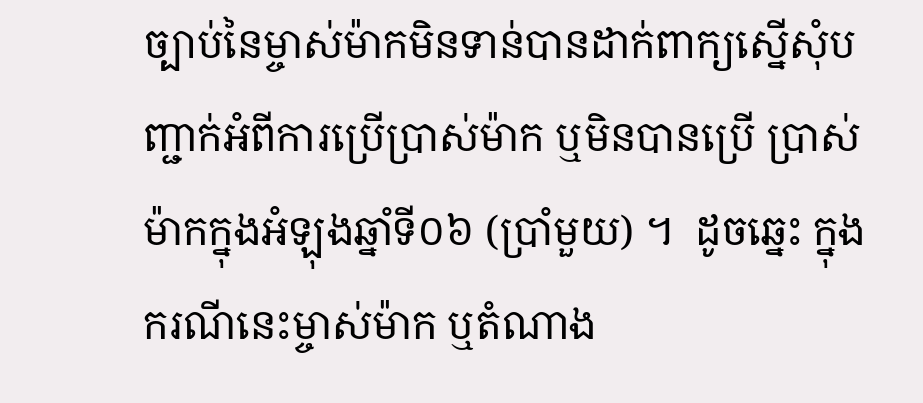ច្បាប់នៃម្ចាស់ម៉ាកមិនទាន់បានដាក់ពាក្យស្នើសុំបញ្ជាក់អំពីការប្រើប្រាស់ម៉ាក ឬមិនបានប្រើ ប្រាស់ម៉ាកក្នុងអំឡុងឆ្នាំទី០៦ (ប្រាំមួយ) ។  ដូចឆ្នេះ ក្នុងករណីនេះម្ចាស់ម៉ាក ឬតំណាង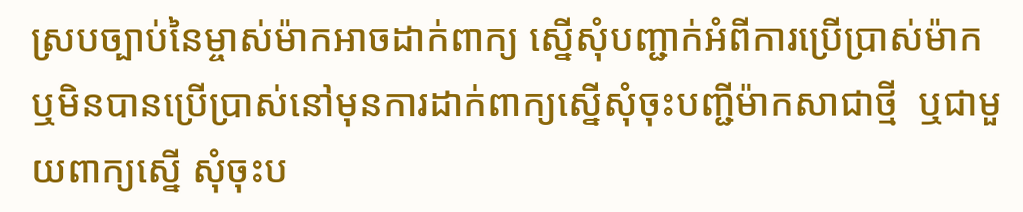ស្របច្បាប់នៃម្ចាស់ម៉ាកអាចដាក់ពាក្យ ស្នើសុំបញ្ជាក់អំពីការប្រើប្រាស់ម៉ាក ឬមិនបានប្រើប្រាស់នៅមុនការដាក់ពាក្យស្នើសុំចុះបញ្ជីម៉ាកសាជាថ្មី  ឬជាមួយពាក្យស្នើ សុំចុះប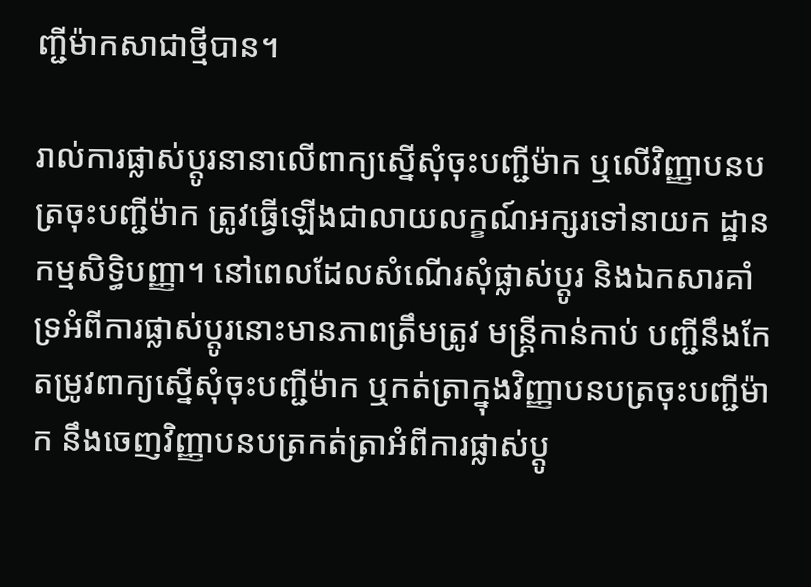ញ្ជីម៉ាកសាជាថ្មីបាន។

រាល់ការផ្លាស់ប្តូរនានាលើពាក្យស្នើសុំចុះបញ្ជីម៉ាក ឬលើវិញ្ញាបនបត្រចុះបញ្ជីម៉ាក ត្រូវធ្វើឡើងជាលាយលក្ខណ៍អក្សរទៅនាយក ដ្ឋានកម្មសិទិ្ធបញ្ញា។ នៅពេលដែលសំណើរសុំផ្លាស់ប្តូរ និងឯកសារគាំទ្រអំពីការផ្លាស់ប្តូរនោះមានភាពត្រឹមត្រូវ មន្រ្តីកាន់កាប់ បញ្ជីនឹងកែតម្រូវពាក្យស្នើសុំចុះបញ្ជីម៉ាក ឬកត់ត្រាក្នុងវិញ្ញាបនបត្រចុះបញ្ជីម៉ាក នឹងចេញវិញ្ញាបនបត្រកត់ត្រាអំពីការផ្លាស់ប្តូ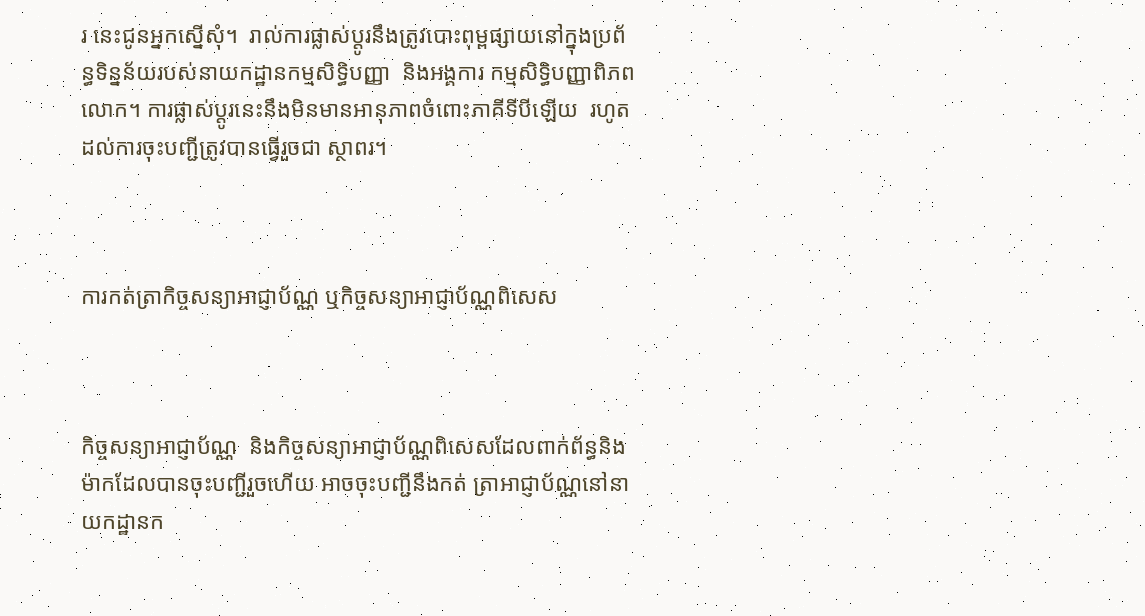រ នេះជូនអ្នកស្នើសុំ។  រាល់ការផ្លាស់ប្តូរនឹងត្រូវបោះពុម្ពផ្សាយនៅក្នុងប្រព័ន្ធទិន្នន័យរបស់នាយកដ្ឋានកម្មសិទិ្ធបញ្ញា  និងអង្គការ កម្មសិទិ្ធបញ្ញាពិភពលោក។ ការផ្លាស់ប្តូរនេះនឹងមិនមានអានុភាពចំពោះភាគីទីបីឡើយ  រហូតដល់ការចុះបញ្ជីត្រូវបានធ្វើរួចជា ស្ថាពរ។



ការកត់ត្រាកិច្ចសន្យាអាជ្ញាប័ណ្ណ ឬកិច្ចសន្យាអាជ្ញាប័ណ្ណពិសេស



កិច្ចសន្យាអាជ្ញាប័ណ្ណ  និងកិច្ចសន្យាអាជ្ញាប័ណ្ណពិសេសដែលពាក់ព័ន្ធនិងម៉ាកដែលបានចុះបញ្ជីរួចហើយ អាចចុះបញ្ជីនឹងកត់ ត្រាអាជ្ញាប័ណ្ណនៅនាយកដ្ឋានក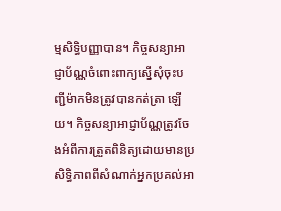ម្មសិទិ្ធបញ្ញាបាន។ កិច្ចសន្យាអាជ្ញាប័ណ្ណចំពោះពាក្យស្នើសុំចុះបញ្ជីម៉ាកមិនត្រូវបានកត់ត្រា ឡើយ។ កិច្ចសន្យាអាជ្ញាប័ណ្ណត្រូវចែងអំពីការត្រួតពិនិត្យដោយមានប្រសិទិ្ធភាពពីសំណាក់អ្នកប្រគល់អា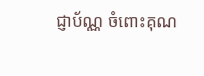ជ្ញាប័ណ្ណ ចំពោះគុណ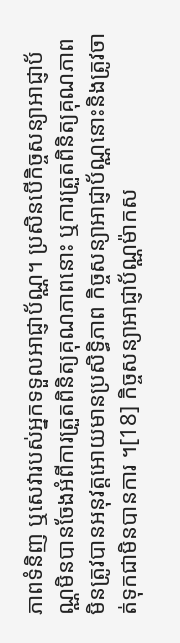ភាពទំនិញ ឬសេវារបស់អ្នកទទួលអាជ្ញាប័ណ្ណ។ ប្រសិនបើកិច្ចសន្យាអាជ្ញាប័ណ្ណមិនបានចែងអំពីការត្រួតពិនិត្យគុណភាពនោះ ឬការត្រួតពិនិត្យគុណភាពមិនត្រូវបានអនុវត្តអោយមានប្រសិទិ្ធភាព កិច្ចសន្យាអាជ្ញាប័ណ្ណនោះនិងត្រូវចាត់ទុកជាមិនបានការ ។[18] កិច្ចសន្យាអាជ្ញាប័ណ្ណម៉ាកស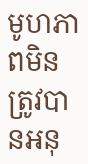មូហភាពមិនត្រូវបានអនុ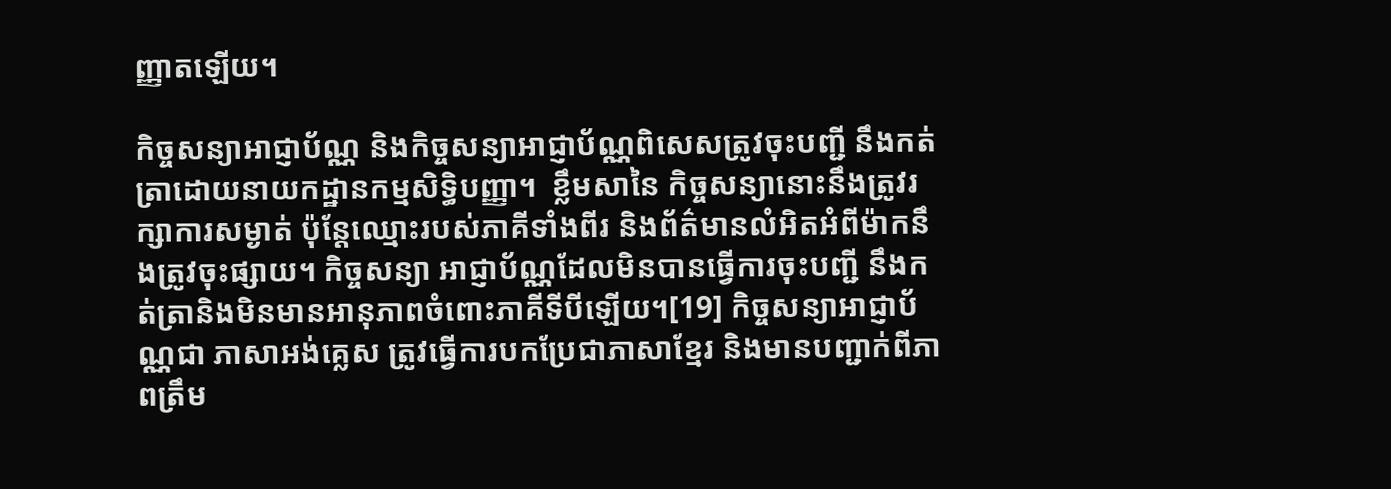ញ្ញាតឡើយ។

កិច្ចសន្យាអាជ្ញាប័ណ្ណ និងកិច្ចសន្យាអាជ្ញាប័ណ្ណពិសេសត្រូវចុះបញ្ជី នឹងកត់ត្រាដោយនាយកដ្ឋានកម្មសិទ្ធិបញ្ញា។  ខ្លឹមសានៃ កិច្ចសន្យានោះនឹងត្រូវរក្សាការសម្ងាត់ ប៉ុន្តែឈ្មោះរបស់ភាគីទាំងពីរ និងព័ត៌មានលំអិតអំពីម៉ាកនឹងត្រូវចុះផ្សាយ។ កិច្ចសន្យា អាជ្ញាប័ណ្ណដែលមិនបានធ្វើការចុះបញ្ជី នឹងកត់ត្រានិងមិនមានអានុភាពចំពោះភាគីទីបីឡើយ។[19] កិច្ចសន្យាអាជ្ញាប័ណ្ណជា ភាសាអង់គ្លេស ត្រូវធ្វើការបកប្រែជាភាសាខ្មែរ និងមានបញ្ជាក់ពីភាពត្រឹម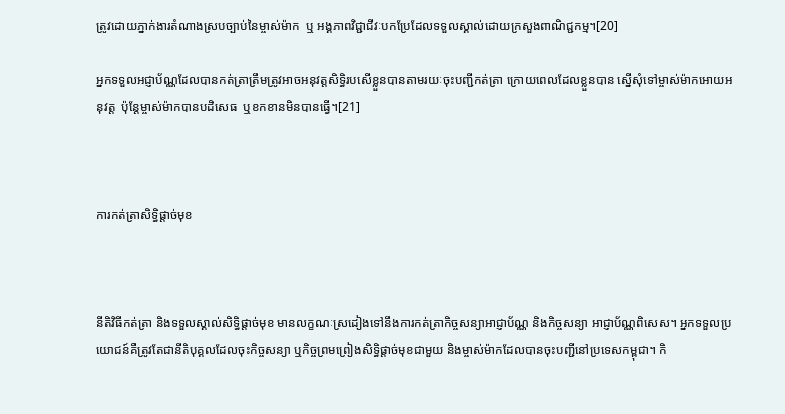ត្រូវដោយភ្នាក់ងារតំណាងស្របច្បាប់នៃម្ចាស់ម៉ាក  ឬ អង្គភាពវិជ្ជាជីវៈបកប្រែដែលទទួលស្គាល់ដោយក្រសួងពាណិជ្ជកម្ម។[20]

អ្នកទទួលអជ្ញាប័ណ្ណដែលបានកត់ត្រាត្រឹមត្រូវអាចអនុវត្តសិទិ្ធរបសើខ្លួនបានតាមរយៈចុះបញ្ជីកត់ត្រា ក្រោយពេលដែលខ្លួនបាន ស្នើសុំទៅម្ចាស់ម៉ាកអោយអនុវត្ត  ប៉ុន្តែម្ចាស់ម៉ាកបានបដិសេធ  ឬខកខានមិនបានធ្វើ។[21]



ការកត់ត្រាសិទិ្ធផ្តាច់មុខ



នីតិវិធីកត់ត្រា និងទទួលស្គាល់សិទិ្ធផ្តាច់មុខ មានលក្ខណៈស្រដៀងទៅនឹងការកត់ត្រាកិច្ចសន្យាអាជ្ញាប័ណ្ណ និងកិច្ចសន្យា អាជ្ញាប័ណ្ណពិសេស។ អ្នកទទួលប្រយោជន៍គឺត្រូវតែជានីតិបុគ្គលដែលចុះកិច្ចសន្យា ឬកិច្ចព្រមព្រៀងសិទិ្ធផ្តាច់មុខជាមួយ និងម្ចាស់ម៉ាកដែលបានចុះបញ្ជីនៅប្រទេសកម្ពុជា។ កិ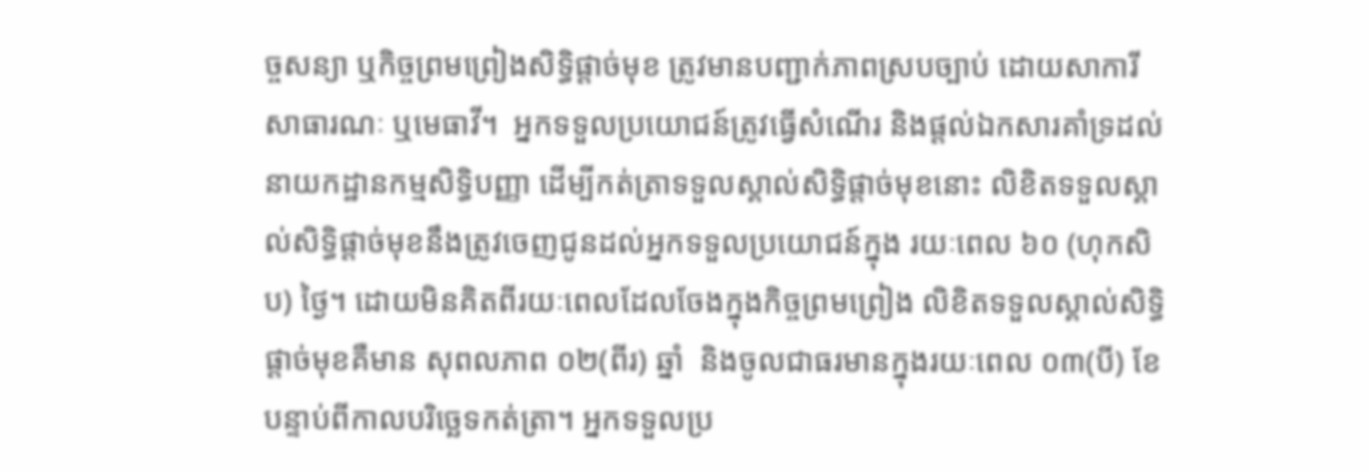ច្ចសន្យា ឬកិច្ចព្រមព្រៀងសិទិ្ធផ្តាច់មុខ ត្រូវមានបញ្ជាក់ភាពស្របច្បាប់ ដោយសាការីសាធារណៈ ឬមេធាវី។  អ្នកទទួលប្រយោជន៍ត្រូវធ្វើសំណើរ និងផ្តល់ឯកសារគាំទ្រដល់នាយកដ្ឋានកម្មសិទិ្ធបញ្ញា ដើម្បីកត់ត្រាទទួលស្គាល់សិទិ្ធផ្តាច់មុខនោះ លិខិតទទួលស្គាល់សិទិ្ធផ្តាច់មុខនឹងត្រូវចេញជូនដល់អ្នកទទួលប្រយោជន៍ក្នុង រយៈពេល ៦០ (ហុកសិប) ថ្ងៃ។ ដោយមិនគិតពីរយៈពេលដែលចែងក្នុងកិច្ចព្រមព្រៀង លិខិតទទួលស្គាល់សិទិ្ធផ្តាច់មុខគឺមាន សុពលភាព ០២(ពីរ) ឆ្នាំ  និងចូលជាធរមានក្នុងរយៈពេល ០៣(បី) ខែ  បន្ទាប់ពីកាលបរិច្ឆេទកត់ត្រា។ អ្នកទទួលប្រ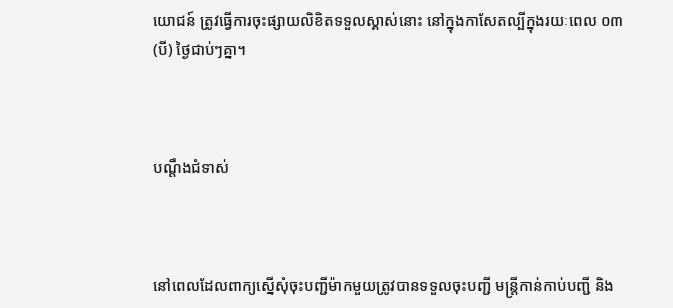យោជន៍ ត្រូវធ្វើការចុះផ្សាយលិខិតទទួលស្គាស់នោះ នៅក្នុងកាសែតល្បីក្នុងរយៈពេល ០៣ (បី) ថ្ងៃជាប់ៗគ្នា។



បណ្តឹងជំទាស់



នៅពេលដែលពាក្យស្នើសុំចុះបញ្ជីម៉ាកមួយត្រូវបានទទួលចុះបញ្ជី មន្ត្រីកាន់កាប់បញ្ជី និង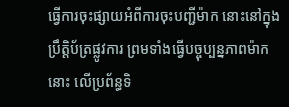ធ្វើការចុះផ្សាយអំពីការចុះបញ្ជីម៉ាក នោះនៅក្នុងប្រឹត្តិប័ត្រផ្លូវការ ព្រមទាំងធ្វើបច្ចុប្បន្នភាពម៉ាកនោះ លើប្រព័ន្ធទិ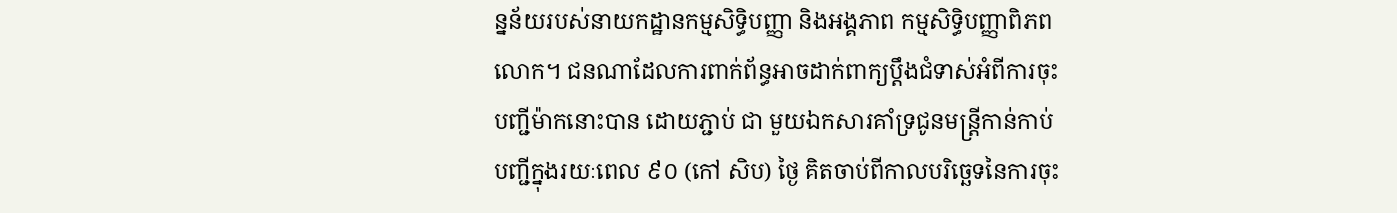ន្នន័យរបស់នាយកដ្ឋានកម្មសិទិ្ធបញ្ញា និងអង្គភាព កម្មសិទិ្ធបញ្ញាពិភពលោក។ ជនណាដែលការពាក់ព័ន្ធអាចដាក់ពាក្យប្តឹងជំទាស់អំពីការចុះបញ្ជីម៉ាកនោះបាន ដោយភ្ជាប់ ជា មួយឯកសារគាំទ្រជូនមន្ត្រីកាន់កាប់បញ្ជីក្នុងរយៈពេល ៩០ (កៅ សិប) ថ្ងៃ គិតចាប់ពីកាលបរិច្ឆេទនៃការចុះ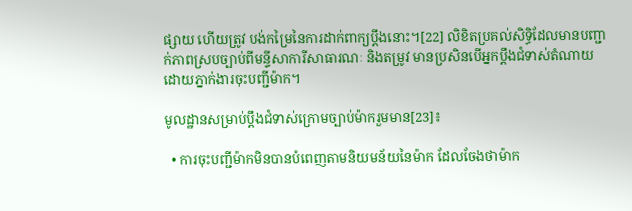ផ្សាយ ហើយត្រូវ បង់កម្រៃនៃការដាក់ពាក្យប្តឹងនោះ។[22] លិខិតប្រគល់សិទិ្ធដែលមានបញ្ជាក់ភាពស្របច្បាប់ពីមន្ទីសាការីសាធារណៈ និងតម្រូវ មានប្រសិនបើអ្នកប្តឹងជំទាស់តំណាយ ដោយភ្នាក់ងារចុះបញ្ជីម៉ាក។

មូលដ្ឋានសម្រាប់ប្តឹងជំទាស់ក្រោមច្បាប់ម៉ាករួមមាន[23]៖

  • ការចុះបញ្ជីម៉ាកមិនបានបំពេញតាមនិយមន័យនៃម៉ាក ដែលចែងថាម៉ាក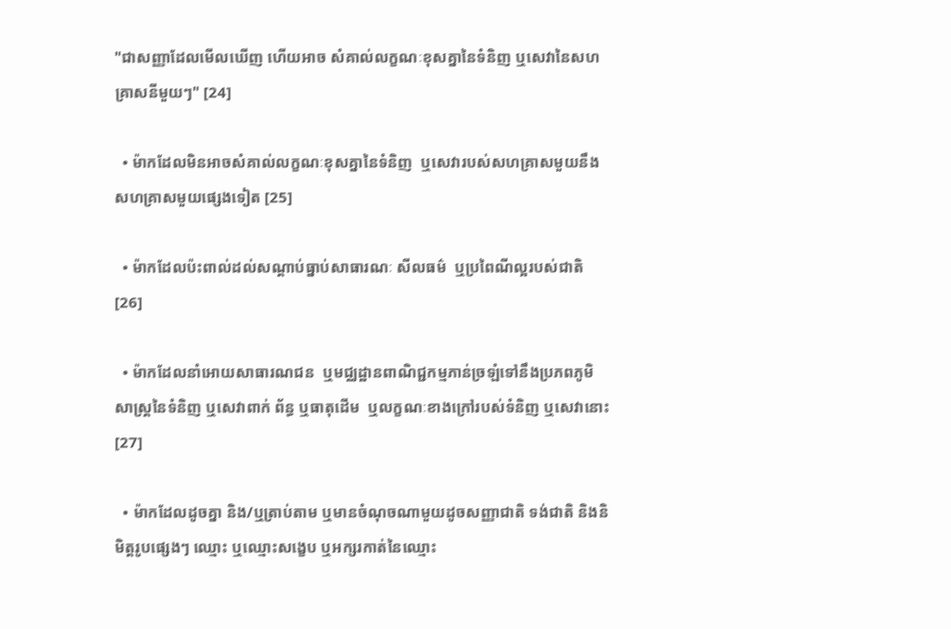"ជាសញ្ញាដែលមើលឃើញ ហើយអាច សំគាល់លក្ខណៈខុសគ្នានៃទំនិញ ឬសេវានៃសហគ្រាសនីមួយៗ" [24]

  • ម៉ាកដែលមិនអាចសំគាល់លក្ខណៈខុសគ្នានៃទំនិញ  ឬសេវារបស់សហគ្រាសមួយនឹងសហគ្រាសមួយផ្សេងទៀត [25]

  • ម៉ាកដែលប៉ះពាល់ដល់សណ្តាប់ធ្នាប់សាធារណៈ សីលធម៌  ឬប្រពៃណីល្អរបស់ជាតិ [26]

  • ម៉ាកដែលនាំអោយសាធារណជន  ឬមជ្ឈដ្ឋានពាណិជ្ជកម្មភាន់ច្រឡំទៅនឹងប្រភពភូមិសាស្ត្រនៃទំនិញ ឬសេវាពាក់ ព័ន្ធ ឬធាតុដើម  ឬលក្ខណៈខាងក្រៅរបស់ទំនិញ ឬសេវានោះ [27]

  • ម៉ាកដែលដូចគ្នា និង/ឬត្រាប់តាម ឬមានចំណុចណាមួយដូចសញ្ញាជាតិ ទង់ជាតិ និងនិមិត្តរូបផ្សេងៗ ឈ្មោះ ឬឈ្មោះសង្ខេប ឬអក្សរកាត់នៃឈ្មោះ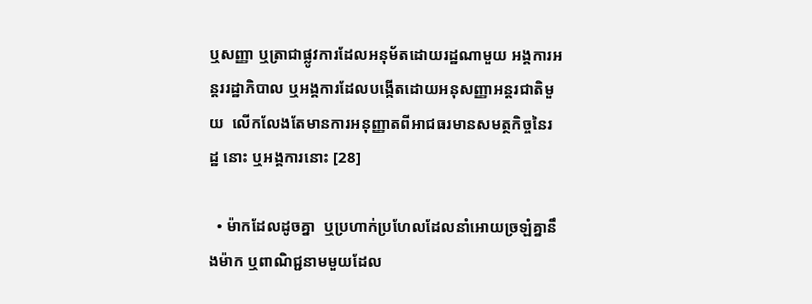ឬសញ្ញា ឬត្រាជាផ្លូវការដែលអនុម័តដោយរដ្ឋណាមួយ អង្គការអន្តររដ្ឋាភិបាល ឬអង្គការដែលបង្កើតដោយអនុសញ្ញាអន្តរជាតិមួយ  លើកលែងតែមានការអនុញ្ញាតពីអាជធរមានសមត្ថកិច្ចនៃរដ្ឋ នោះ ឬអង្គការនោះ [28]

  • ម៉ាកដែលដូចគ្នា  ឬប្រហាក់ប្រហែលដែលនាំអោយច្រឡំគ្នានឹងម៉ាក ឬពាណិជ្ជនាមមួយដែល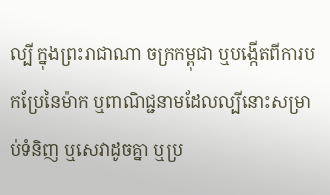ល្បី ក្នុងព្រះរាជាណា ចក្រកម្ពុជា ឬបង្កើតពីការបកប្រែនៃម៉ាក ឬពាណិជ្ជនាមដែលល្បីនោះសម្រាប់ទំនិញ ឬសេវាដូចគ្នា ឬប្រ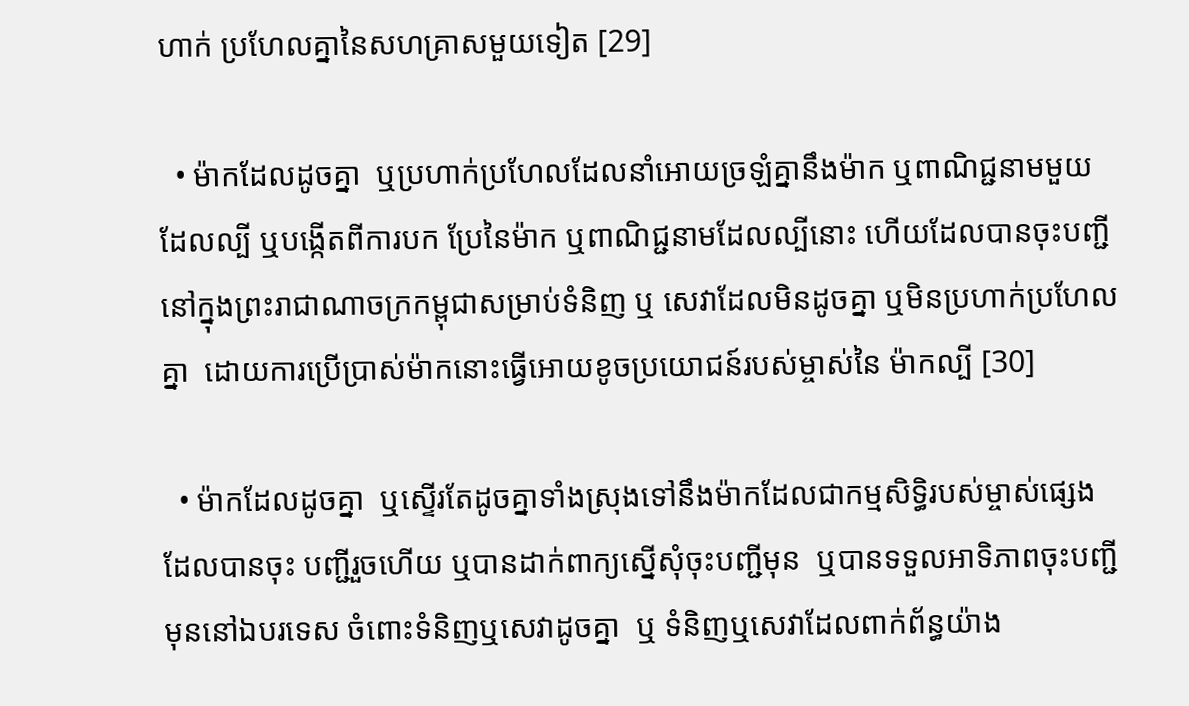ហាក់ ប្រហែលគ្នានៃសហគ្រាសមួយទៀត [29]

  • ម៉ាកដែលដូចគ្នា  ឬប្រហាក់ប្រហែលដែលនាំអោយច្រឡំគ្នានឹងម៉ាក ឬពាណិជ្ជនាមមួយដែលល្បី ឬបង្កើតពីការបក ប្រែនៃម៉ាក ឬពាណិជ្ជនាមដែលល្បីនោះ ហើយដែលបានចុះបញ្ជីនៅក្នុងព្រះរាជាណាចក្រកម្ពុជាសម្រាប់ទំនិញ ឬ សេវាដែលមិនដូចគ្នា ឬមិនប្រហាក់ប្រហែលគ្នា  ដោយការប្រើប្រាស់ម៉ាកនោះធ្វើអោយខូចប្រយោជន៍របស់ម្ចាស់នៃ ម៉ាកល្បី [30]

  • ម៉ាកដែលដូចគ្នា  ឬស្ទើរតែដូចគ្នាទាំងស្រុងទៅនឹងម៉ាកដែលជាកម្មសិទិ្ធរបស់ម្ចាស់ផ្សេង ដែលបានចុះ បញ្ជីរួចហើយ ឬបានដាក់ពាក្យស្នើសុំចុះបញ្ជីមុន  ឬបានទទួលអាទិភាពចុះបញ្ជីមុននៅឯបរទេស ចំពោះទំនិញឬសេវាដូចគ្នា  ឬ ទំនិញឬសេវាដែលពាក់ព័ន្ធយ៉ាង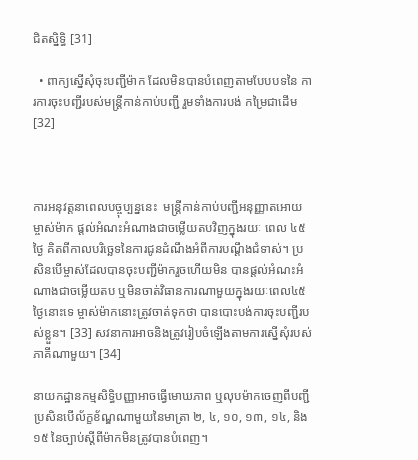ជិតស្និទិ្ធ [31]

  • ពាក្យស្នើសុំចុះបញ្ជីម៉ាក ដែលមិនបានបំពេញតាមបែបបទនៃ ការការចុះបញ្ជីរបស់មន្រ្តីកាន់កាប់បញ្ជី រួមទាំងការបង់ កម្រៃជាដើម[32]



ការអនុវត្តនាពេលបច្ចុប្បន្ននេះ  មន្ត្រីកាន់កាប់បញ្ជីអនុញ្ញាតអោយម្ចាស់ម៉ាក ផ្តល់អំណះអំណាងជាចម្លើយតបវិញក្នុងរយៈ ពេល ៤៥ ថ្ងៃ គិតពីកាលបរិច្ឆេទនៃការជូនដំណឹងអំពីការបណ្តឹងជំទាស់។ ប្រសិនបើម្ចាស់ដែលបានចុះបញ្ជីម៉ាករួចហើយមិន បានផ្តល់អំណះអំណាងជាចម្លើយតប ឬមិនចាត់វិធានការណាមួយក្នុងរយៈពេល៤៥ ថ្ងៃនោះទេ ម្ចាស់ម៉ាកនោះត្រូវចាត់ទុកថា បានបោះបង់ការចុះបញ្ជីរបស់ខ្លួន។ [33] សវនាការអាចនិងត្រូវរៀបចំឡើងតាមការស្នើសុំរបស់ភាគីណាមួយ។ [34]

នាយកដ្ឋានកម្មសិទិ្ធបញ្ញាអាចធ្វើមោឃភាព ឬលុបម៉ាកចេញពីបញ្ជី  ប្រសិនបើល័ក្ខខ័ណ្ឌណាមួយនៃមាត្រា ២, ៤, ១០, ១៣, ១៤, និង ១៥ នៃច្បាប់ស្តីពីម៉ាកមិនត្រូវបានបំពេញ។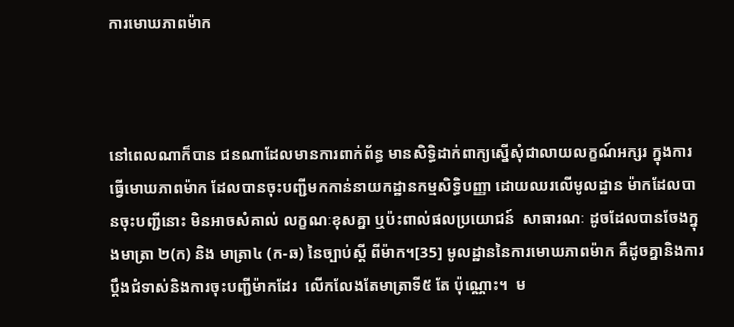ការមោឃភាពម៉ាក



នៅពេលណាក៏បាន ជនណាដែលមានការពាក់ព័ន្ធ មានសិទិ្ធដាក់ពាក្យស្នើសុំជាលាយលក្ខណ៍អក្សរ ក្នុងការធ្វើមោឃភាពម៉ាក ដែលបានចុះបញ្ជីមកកាន់នាយកដ្ឋានកម្មសិទិ្ធបញ្ញា ដោយឈរលើមូលដ្ឋាន ម៉ាកដែលបានចុះបញ្ជីនោះ មិនអាចសំគាល់ លក្ខណៈខុសគ្នា ឬប៉ះពាល់ផលប្រយោជន៍  សាធារណៈ ដូចដែលបានចែងក្នុងមាត្រា ២(ក) និង មាត្រា៤ (ក-ឆ) នៃច្បាប់ស្តី ពីម៉ាក។[35] មូលដ្ឋាននៃការមោឃភាពម៉ាក គឺដូចគ្នានិងការប្តឹងជំទាស់និងការចុះបញ្ជីម៉ាកដែរ  លើកលែងតែមាត្រាទី៥ តែ ប៉ុណ្ណោះ។  ម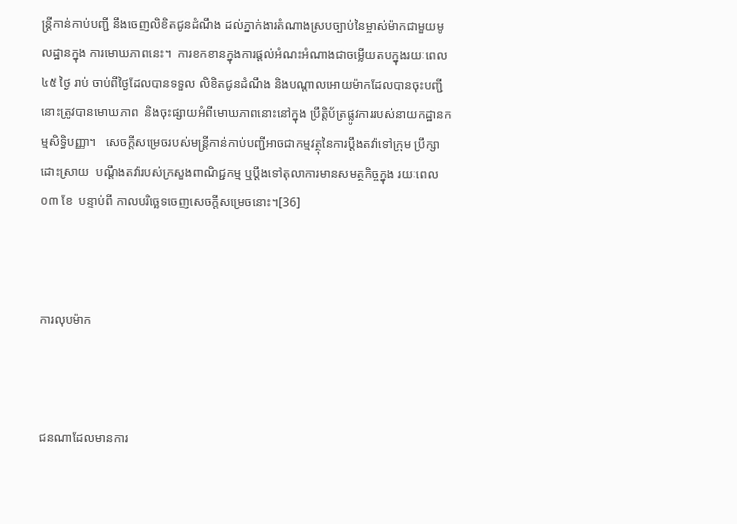ន្ត្រីកាន់កាប់បញ្ជី នឹងចេញលិខិតជូនដំណឹង ដល់ភ្នាក់ងារតំណាងស្របច្បាប់នៃម្ចាស់ម៉ាកជាមួយមូលដ្ឋានក្នុង ការមោឃភាពនេះ។  ការខកខានក្នុងការផ្តល់អំណះអំណាងជាចម្លើយតបក្នុងរយៈពេល ៤៥ ថ្ងៃ រាប់ ចាប់ពីថ្ងៃដែលបានទទួល លិខិតជូនដំណឹង និងបណ្តាលអោយម៉ាកដែលបានចុះបញ្ជីនោះត្រូវបានមោឃភាព  និងចុះផ្សាយអំពីមោឃភាពនោះនៅក្នុង ប្រឹត្តិប័ត្រផ្លូវការរបស់នាយកដ្ឋានកម្មសិទិ្ធបញ្ញា។   សេចក្តីសម្រេចរបស់មន្ត្រីកាន់កាប់បញ្ជីអាចជាកម្មវត្ថុនៃការប្តឹងតវ៉ាទៅក្រុម ប្រឹក្សាដោះស្រាយ  បណ្តឹងតវ៉ារបស់ក្រសួងពាណិជ្ជកម្ម ឬប្តឹងទៅតុលាការមានសមត្ថកិច្ចក្នុង រយៈពេល ០៣ ខែ  បន្ទាប់ពី កាលបរិច្ឆេទចេញសេចក្តីសម្រេចនោះ។[36]



ការលុបម៉ាក



ជនណាដែលមានការ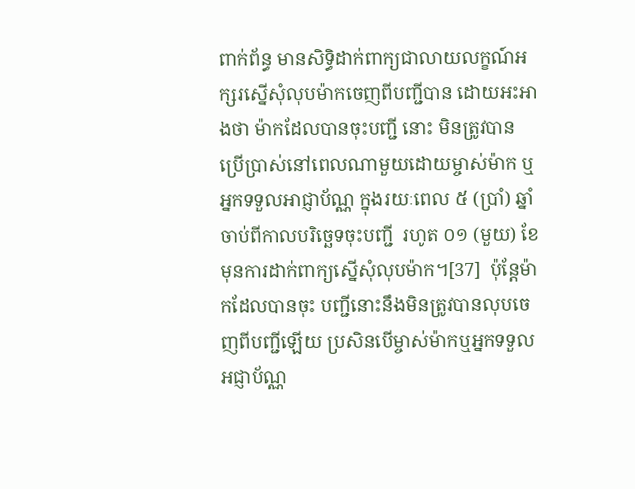ពាក់ព័ន្ធ មានសិទិ្ធដាក់ពាក្យជាលាយលក្ខណ៍អក្សរស្នើសុំលុបម៉ាកចេញពីបញ្ជីបាន ដោយអះអាងថា ម៉ាកដែលបានចុះបញ្ជី នោះ មិនត្រូវបានប្រើប្រាស់នៅពេលណាមួយដោយម្ចាស់ម៉ាក ឬអ្នកទទួលអាជ្ញាប័ណ្ណ ក្នុងរយៈពេល ៥ (ប្រាំ) ឆ្នាំ ចាប់ពីកាលបរិច្ឆេទចុះបញ្ជី  រហូត ០១ (មួយ) ខែ មុនការដាក់ពាក្យស្នើសុំលុបម៉ាក។[37]  ប៉ុន្តែម៉ាកដែលបានចុះ បញ្ជីនោះនឹងមិនត្រូវបានលុបចេញពីបញ្ជីឡើយ ប្រសិនបើម្ចាស់ម៉ាកឬអ្នកទទួលអជ្ញាប័ណ្ណ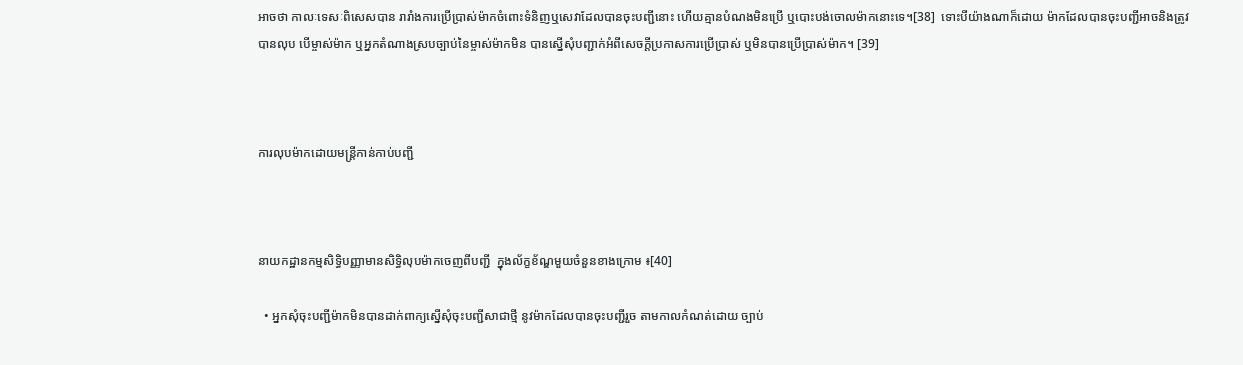អាចថា កាលៈទេសៈពិសេសបាន រារាំងការប្រើប្រាស់ម៉ាកចំពោះទំនិញឬសេវាដែលបានចុះបញ្ជីនោះ ហើយគ្មានបំណងមិនប្រើ ឬបោះបង់ចោលម៉ាកនោះទេ។[38]  ទោះបីយ៉ាងណាក៏ដោយ ម៉ាកដែលបានចុះបញ្ជីអាចនិងត្រូវបានលុប បើម្ចាស់ម៉ាក ឬអ្នកតំណាងស្របច្បាប់នៃម្ចាស់ម៉ាកមិន បានស្នើសុំបញ្ជាក់អំពីសេចក្តីប្រកាសការប្រើប្រាស់ ឬមិនបានប្រើប្រាស់ម៉ាក។ [39]



ការលុបម៉ាកដោយមន្រ្តីកាន់កាប់បញ្ជី



នាយកដ្ឋានកម្មសិទិ្ធបញ្ញាមានសិទិ្ធលុបម៉ាកចេញពីបញ្ជី  ក្នុងល័ក្ខខ័ណ្ឌមួយចំនួនខាងក្រោម ៖[40]

  • អ្នកសុំចុះបញ្ជីម៉ាកមិនបានដាក់ពាក្យស្នើសុំចុះបញ្ជីសាជាថ្មី នូវម៉ាកដែលបានចុះបញ្ជីរួច តាមកាលកំណត់ដោយ ច្បាប់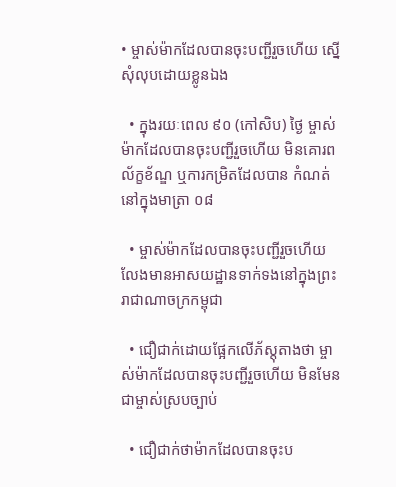• ម្ចាស់ម៉ាកដែលបានចុះបញ្ជីរួចហើយ ស្នើសុំលុបដោយខ្លូនឯង

  • ក្នុងរយៈពេល ៩០ (កៅសិប) ថ្ងៃ ម្ចាស់ម៉ាកដែលបានចុះបញ្ជីរួចហើយ មិនគោរពល័ក្ខខ័ណ្ឌ ឬការកម្រិតដែលបាន កំណត់នៅក្នុងមាត្រា ០៨

  • ម្ចាស់ម៉ាកដែលបានចុះបញ្ជីរួចហើយ លែងមានអាសយដ្ឋានទាក់ទងនៅក្នុងព្រះរាជាណាចក្រកម្ពុជា

  • ជឿជាក់ដោយផ្អែកលើភ័ស្តុតាងថា ម្ចាស់ម៉ាកដែលបានចុះបញ្ជីរួចហើយ មិនមែនជាម្ចាស់ស្របច្បាប់

  • ជឿជាក់ថាម៉ាកដែលបានចុះប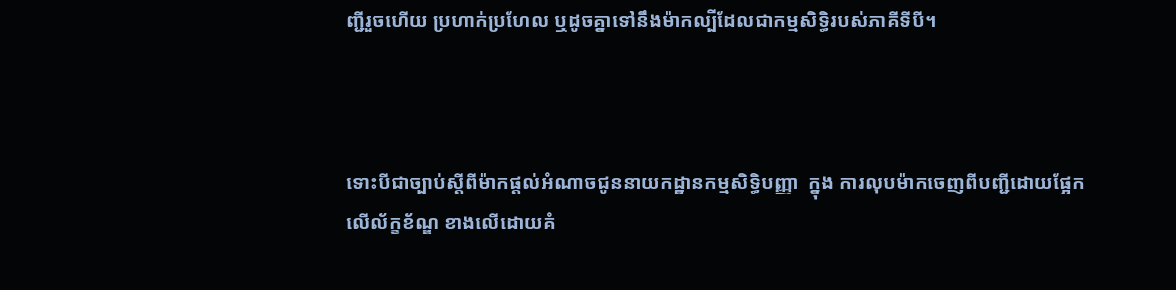ញ្ជីរួចហើយ ប្រហាក់ប្រហែល ឬដូចគ្នាទៅនឹងម៉ាកល្បីដែលជាកម្មសិទិ្ធរបស់ភាគីទីបី។



ទោះបីជាច្បាប់ស្តីពីម៉ាកផ្តល់អំណាចជូននាយកដ្ឋានកម្មសិទិ្ធបញ្ញា  ក្នុង ការលុបម៉ាកចេញពីបញ្ជីដោយផ្អែកលើល័ក្ខខ័ណ្ឌ ខាងលើដោយគំ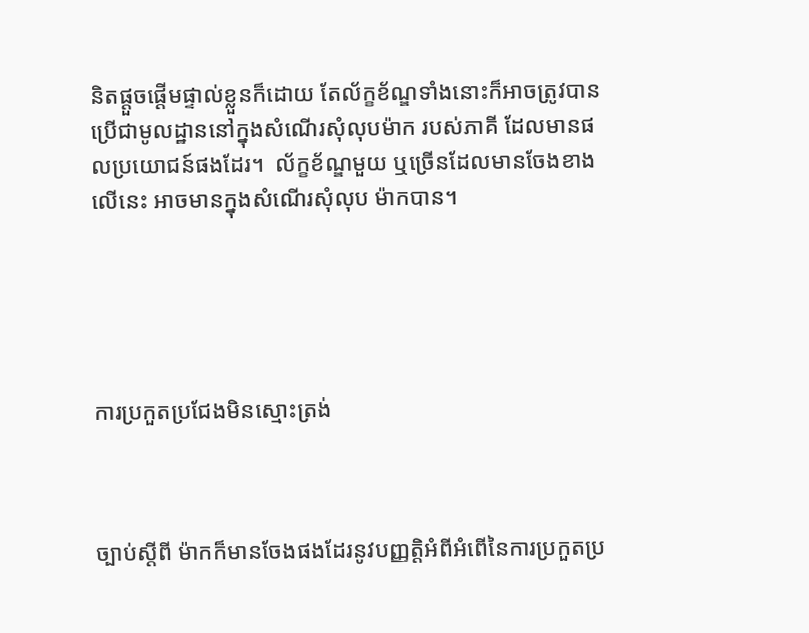និតផ្តួចផ្តើមផ្ទាល់ខ្លួនក៏ដោយ តែល័ក្ខខ័ណ្ឌទាំងនោះក៏អាចត្រូវបានប្រើជាមូលដ្ឋាននៅក្នុងសំណើរសុំលុបម៉ាក របស់ភាគី ដែលមានផលប្រយោជន៍ផងដែរ។  ល័ក្ខខ័ណ្ឌមួយ ឬច្រើនដែលមានចែងខាងលើនេះ អាចមានក្នុងសំណើរសុំលុប ម៉ាកបាន។





ការប្រកួតប្រជែងមិនស្មោះត្រង់



ច្បាប់ស្តីពី ម៉ាកក៏មានចែងផងដែរនូវបញ្ញត្តិអំពីអំពើនៃការប្រកួតប្រ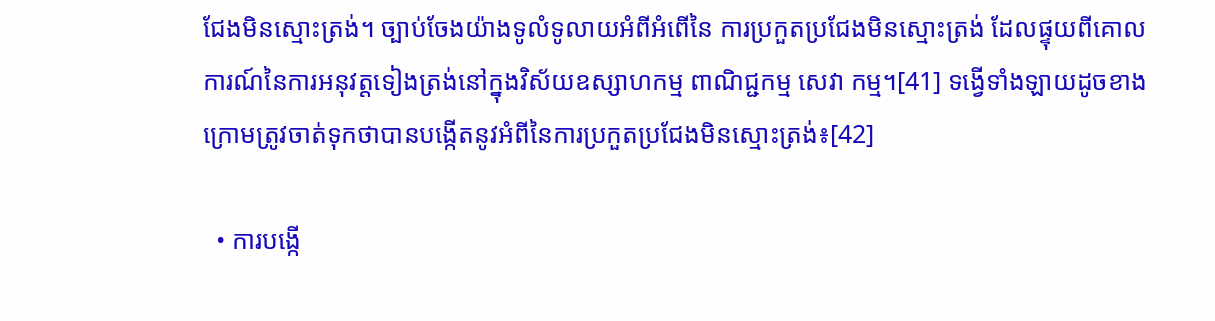ជែងមិនស្មោះត្រង់។ ច្បាប់ចែងយ៉ាងទូលំទូលាយអំពីអំពើនៃ ការប្រកួតប្រជែងមិនស្មោះត្រង់ ដែលផ្ទុយពីគោលការណ៍នៃការអនុវត្តទៀងត្រង់នៅក្នុងវិស័យឧស្សាហកម្ម ពាណិជ្ជកម្ម សេវា កម្ម។[41] ទង្វើទាំងឡាយដូចខាងក្រោមត្រូវចាត់ទុកថាបានបង្កើតនូវអំពីនៃការប្រកួតប្រជែងមិនស្មោះត្រង់៖[42]

  • ការបង្កើ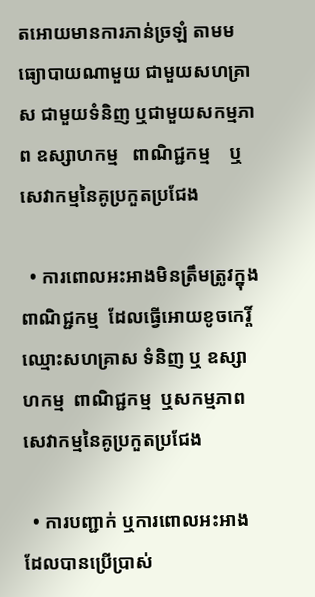តអោយមានការភាន់ច្រឡំ តាមមធ្យោបាយណាមួយ ជាមួយសហគ្រាស ជាមួយទំនិញ ឬជាមួយសកម្មភាព ឧស្សាហកម្ម   ពាណិជ្ជកម្ម    ឬសេវាកម្មនៃគូប្រកួតប្រជែង

  • ការពោលអះអាងមិនត្រឹមត្រូវក្នុងពាណិជ្ជកម្ម  ដែលធ្វើអោយខូចកេរ្តិ៍ឈ្មោះសហគ្រាស ទំនិញ ឬ ឧស្សាហកម្ម  ពាណិជ្ជកម្ម  ឬសកម្មភាពសេវាកម្មនៃគូប្រកួតប្រជែង

  • ការបញ្ជាក់ ឬការពោលអះអាងដែលបានប្រើប្រាស់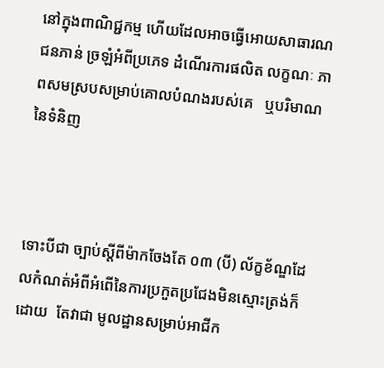នៅក្នុងពាណិជ្ជកម្ម ហើយដែលអាចធ្វើអោយសាធារណជនភាន់ ច្រឡំអំពីប្រភេទ ដំណើរការផលិត លក្ខណៈ ភាពសមស្របសម្រាប់គោលបំណងរបស់គេ   ឬបរិមាណនៃទំនិញ



ទោះបីជា ច្បាប់ស្តីពីម៉ាកចែងតែ ០៣ (បី) ល័ក្ខខ័ណ្ឌដែលកំណត់អំពីអំពើនៃការប្រកួតប្រជែងមិនស្មោះត្រង់ក៏ដោយ  តែវាជា មូលដ្ឋានសម្រាប់អាជីក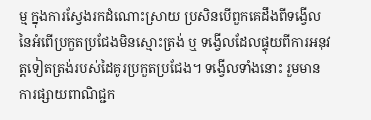ម្ម ក្នុងការស្វែងរកដំណោះស្រាយ ប្រសិនបើពួកគេដឹងពីទង្វើលនៃអំពើប្រកួតប្រជែងមិនស្មោះត្រង់ ឬ ទង្វើលដែលផ្ទុយពីការអនុវត្តទៀតត្រង់របស់ដៃគូរប្រកួតប្រជែង។ ទង្វើលទាំងនោះ រួមមានការផ្សាយពាណិជ្ជក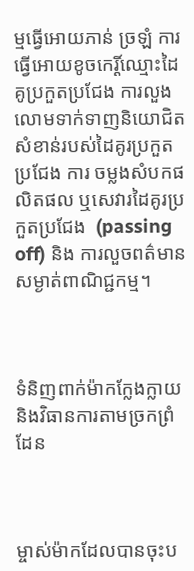ម្មធ្វើអោយភាន់ ច្រឡំ ការធ្វើអោយខូចកេរ្តិ៍ឈ្មោះដៃគូប្រកួតប្រជែង ការលួងលោមទាក់ទាញនិយោជិតសំខាន់របស់ដៃគូរប្រកួតប្រជែង ការ ចម្លងសំបកផលិតផល ឬសេវារដៃគូរប្រកួតប្រជែង  (passing off) និង ការលួចពត៌មានសម្ងាត់ពាណិជ្ជកម្ម។



ទំនិញពាក់ម៉ាកក្លែងក្លាយ និងវិធានការតាមច្រកព្រំដែន



ម្ចាស់ម៉ាកដែលបានចុះប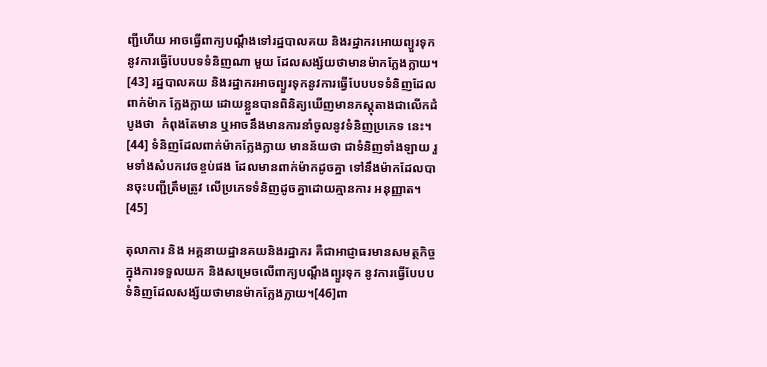ញ្ជីហើយ អាចធ្វើពាក្យបណ្តឹងទៅរដ្ឋបាលគយ និងរដ្ឋាករអោយព្យួរទុកនូវការធ្វើបែបបទទំនិញណា មួយ ដែលសង្ស័យថាមានម៉ាកក្លែងក្លាយ។ [43] រដ្ឋបាលគយ និងរដ្ឋាករអាចព្យួរទុកនូវការធ្វើបែបបទទំនិញដែលពាក់ម៉ាក ក្លែងក្លាយ ដោយខ្លួនបានពិនិត្យឃើញមានភស្តុតាងជាលើកដំបូងថា  កំពុងតែមាន ឬអាចនឹងមានការនាំចូលនូវទំនិញប្រភេទ នេះ។ [44] ទំនិញដែលពាក់ម៉ាកក្លែងក្លាយ មានន័យថា ជាទំនិញទាំងឡាយ រួមទាំងសំបកវេចខ្ចប់ផង ដែលមានពាក់ម៉ាកដូចគ្នា ទៅនឹងម៉ាកដែលបានចុះបញ្ជីត្រឹមត្រូវ លើប្រភេទទំនិញដូចគ្នាដោយគ្មានការ អនុញ្ញាត។ [45]

តុលាការ និង អគ្គនាយដ្ឋានគយនិងរដ្ឋាករ គឺជាអាជ្ញាធរមានសមត្ថកិច្ចក្នុងការទទួលយក និងសម្រេចលើពាក្យបណ្តឹងព្យួរទុក នូវការធ្វើបែបបទំនិញដែលសង្ស័យថាមានម៉ាកក្លែងក្លាយ។[46]ពា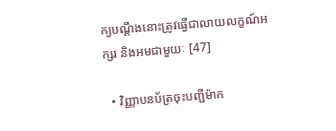ក្យបណ្តឹងនោះត្រូវធ្វើជាលាយលក្ខណ៍អក្សរ និងអមជាមួយៈ [47]

  • វិញ្ញាបនប័ត្រចុះបញ្ជីម៉ាក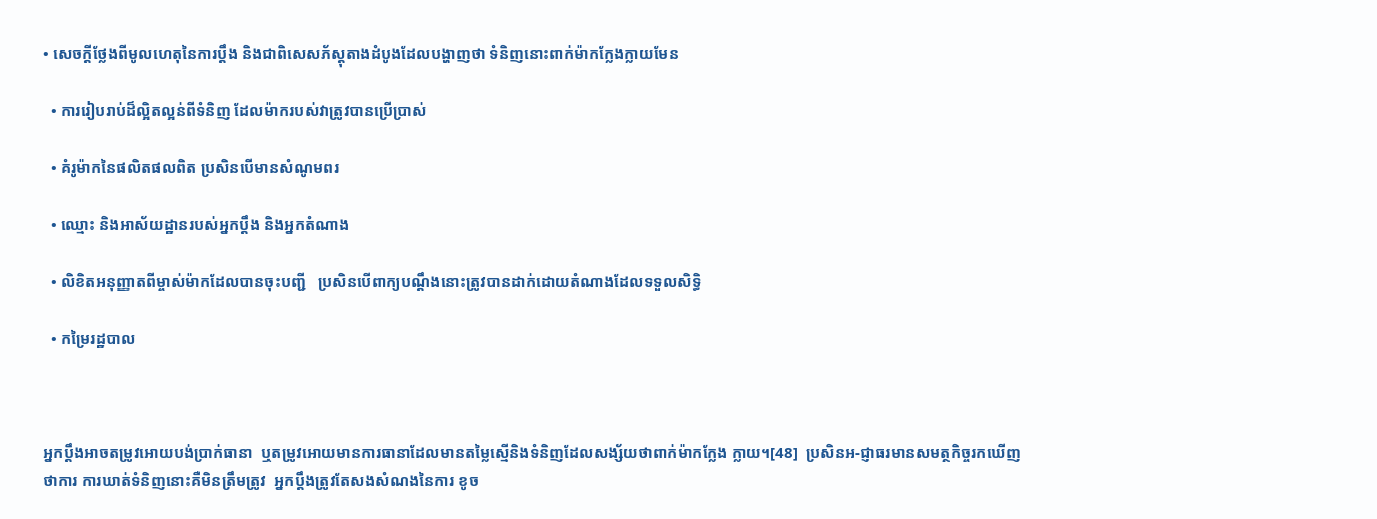• សេចក្តីថ្លែងពីមូលហេតុនៃការប្តឹង និងជាពិសេសភ័ស្តុតាងដំបូងដែលបង្ហាញថា ទំនិញនោះពាក់ម៉ាកក្លែងក្លាយមែន

  • ការរៀបរាប់ដ៏ល្អិតល្អន់ពីទំនិញ ដែលម៉ាករបស់វាត្រូវបានប្រើប្រាស់

  • គំរូម៉ាកនៃផលិតផលពិត ប្រសិនបើមានសំណូមពរ

  • ឈ្មោះ និងអាស័យដ្ឋានរបស់អ្នកប្តឹង និងអ្នកតំណាង

  • លិខិតអនុញ្ញាតពីម្ចាស់ម៉ាកដែលបានចុះបញ្ជី   ប្រសិនបើពាក្យបណ្តឹងនោះត្រូវបានដាក់ដោយតំណាងដែលទទួលសិទិ្ធ

  • កម្រៃរដ្ឋបាល



អ្នកប្តឹងអាចតម្រូវអោយបង់ប្រាក់ធានា  ឬតម្រូវអោយមានការធានាដែលមានតម្លៃស្មើនិងទំនិញដែលសង្ស័យថាពាក់ម៉ាកក្លែង ក្លាយ។[48]  ប្រសិនអ-ជ្ញាធរមានសមត្ថកិច្ចរកឃើញថាការ ការឃាត់ទំនិញនោះគឺមិនត្រឹមត្រូវ  អ្នកប្តឹងត្រូវតែសងសំណងនៃការ ខូច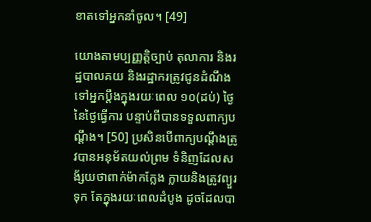ខាតទៅអ្នកនាំចូល។ [49]

យោងតាមប្បញ្ញត្តិច្បាប់ តុលាការ និងរដ្ឋបាលគយ និងរដ្ឋាករត្រូវជូនដំណឹងទៅអ្នកប្តឹងក្នុងរយៈពេល ១០(ដប់) ថ្ងៃនៃថ្ងៃធ្វើការ បន្ទាប់ពីបានទទួលពាក្យបណ្ដឹង។ [50] ប្រសិនបើពាក្យបណ្តឹងត្រូវបានអនុម័តយល់ព្រម ទំនិញដែលសង័្សយថាពាក់ម៉ាកក្លែង ក្លាយនិងត្រូវព្យួរទុក តែក្នុងរយៈពេលដំបូង ដូចដែលបា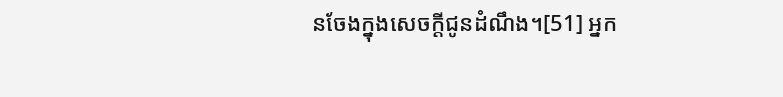នចែងក្នុងសេចក្តីជូនដំណឹង។[51] អ្នក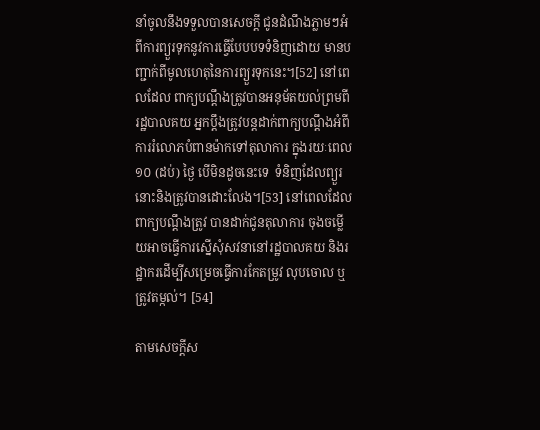នាំចូលនឹងទទួលបានសេចក្តី ជូនដំណឹងភ្លាមៗអំពីការព្យួរទុកនូវការធ្វើបែបបទទំនិញដោយ មានបញ្ជាក់ពីមូលហេតុនៃការព្យួរទុកនេះ។[52] នៅពេលដែល ពាក្យបណ្តឹងត្រូវបានអនុម័តយល់ព្រមពីរដ្ឋបាលគយ អ្នកប្តឹងត្រូវបន្តដាក់ពាក្យបណ្តឹងអំពីការរំលោភបំពានម៉ាកទៅតុលាការ ក្នុងរយៈពេល១០ (ដប់) ថ្ងៃ បើមិនដូចនេះទេ  ទំនិញដែលព្យួរនោះនិងត្រូវបានដោះលែង។[53] នៅពេលដែលពាក្យបណ្តឹងត្រូវ បានដាក់ជូនតុលាការ ចុងចម្លើយអាចធ្វើការស្នើសុំសវនានៅរដ្ឋបាលគយ និងរដ្ឋាករដើម្បីសម្រេចធ្វើការកែតម្រូវ លុបចោល ឬត្រូវតម្កល់។ [54]

តាមសេចក្តីស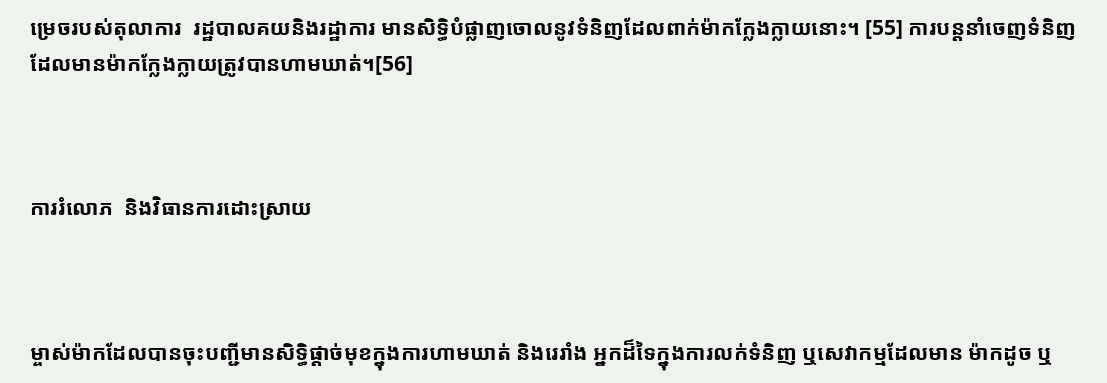ម្រេចរបស់តុលាការ  រដ្ឋបាលគយនិងរដ្ឋាការ មានសិទិ្ធបំផ្លាញចោលនូវទំនិញដែលពាក់ម៉ាកក្លែងក្លាយនោះ។ [55] ការបន្តនាំចេញទំនិញដែលមានម៉ាកក្លែងក្លាយត្រូវបានហាមឃាត់។[56]



ការរំលោភ  និងវិធានការដោះស្រាយ



ម្ចាស់ម៉ាកដែលបានចុះបញ្ជីមានសិទិ្ធផ្តាច់មុខក្នុងការហាមឃាត់ និងរេរាំង អ្នកដ៏ទៃក្នុងការលក់ទំនិញ ឬសេវាកម្មដែលមាន ម៉ាកដូច ឬ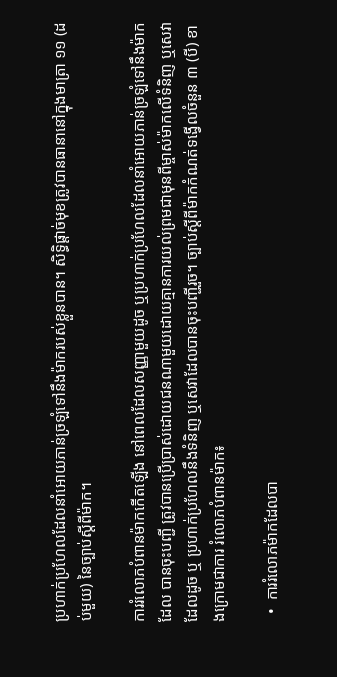ប្រហាក់ប្រហែលដែលនាំអោយភាន់ច្រឡំទៅនឹងម៉ាករបស់ខ្លួនបាន។ សិទិ្ធផ្តាច់មុខត្រូវបានធានានៅក្នុងមាត្រា ១១ (ដប់មួយ) នៃច្បាប់ស្តីពីម៉ាក។

ការរំលោភបំពានម៉ាកកើតឡើង នៅពេលដែលសញ្ញាមួយដូច ឬប្រហាក់ប្រហែលដែលនាំអោយភាន់ច្រឡំទៅនឹងម៉ាកដែល បានចុះបញ្ជី ត្រូវបានប្រើប្រាស់ដោយជនណាមួយដោយគ្មានការយល់ព្រមជាមុនពីម្ចាស់ម៉ាកលើទំនិញ ឬសេវាដែលដូច ឬ ប្រហាក់ប្រហែលនឹងទំនិញ ឬសេវាដែលបានចុះបញ្ជីរួច។ ច្បាប់ស្តីពីម៉ាកកំណត់ទង្វើលចំនួន ៣ (បី) ខាងក្រោមជាការ រំលោភបំពានម៉ាក៖

  •  ការរំលោភម៉ាកដែលបា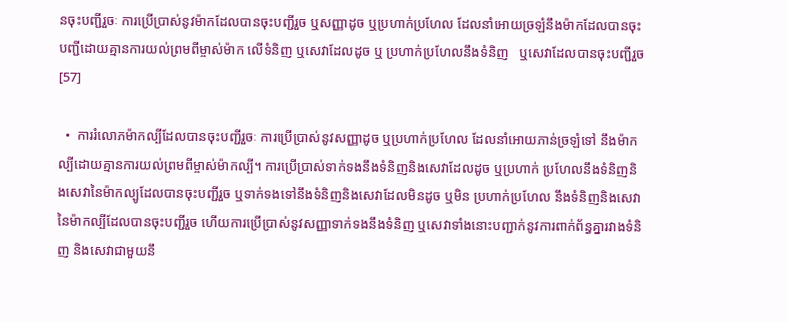នចុះបញ្ជីរួចៈ ការប្រើប្រាស់នូវម៉ាកដែលបានចុះបញ្ជីរួច ឬសញ្ញាដូច ឬប្រហាក់ប្រហែល ដែលនាំអោយច្រឡំនឹងម៉ាកដែលបានចុះបញ្ជីដោយគ្មានការយល់ព្រមពីម្ចាស់ម៉ាក លើទំនិញ ឬសេវាដែលដូច ឬ ប្រហាក់ប្រហែលនឹងទំនិញ   ឬសេវាដែលបានចុះបញ្ជីរួច[57]

  •  ការរំលោភម៉ាកល្បីដែលបានចុះបញ្ជីរួចៈ ការប្រើប្រាស់នូវសញ្ញាដូច ឬប្រហាក់ប្រហែល ដែលនាំអោយភាន់ច្រឡំទៅ នឹងម៉ាកល្បីដោយគ្មានការយល់ព្រមពីម្ចាស់ម៉ាកល្បី។ ការប្រើប្រាស់ទាក់ទងនឹងទំនិញនិងសេវាដែលដូច ឬប្រហាក់ ប្រហែលនឹងទំនិញនិងសេវានៃម៉ាកល្បូដែលបានចុះបញ្ជីរួច ឬទាក់ទងទៅនឹងទំនិញនិងសេវាដែលមិនដូច ឬមិន ប្រហាក់ប្រហែល នឹងទំនិញនិងសេវានៃម៉ាកល្បីដែលបានចុះបញ្ជីរួច ហើយការប្រើប្រាស់នូវសញ្ញាទាក់ទងនឹងទំនិញ ឬសេវាទាំងនោះបញ្ជាក់នូវការពាក់ព័ន្ធគ្នារវាងទំនិញ និងសេវាជាមួយនឹ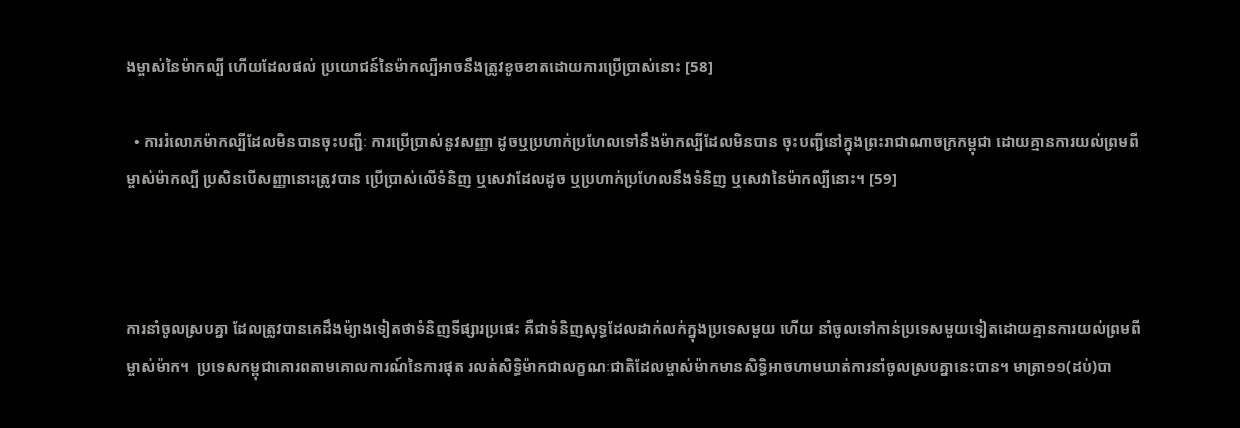ងម្ចាស់នៃម៉ាកល្បី ហើយដែលផល់ ប្រយោជន៍នៃម៉ាកល្បីអាចនឹងត្រូវខូចខាតដោយការប្រើប្រាស់នោះ [58]

  • ការរំលោភម៉ាកល្បីដែលមិនបានចុះបញ្ជីៈ ការប្រើប្រាស់នូវសញ្ញា ដូចឬប្រហាក់ប្រហែលទៅនឹងម៉ាកល្បីដែលមិនបាន ចុះបញ្ជីនៅក្នុងព្រះរាជាណាចក្រកម្ពុជា ដោយគ្មានការយល់ព្រមពីម្ចាស់ម៉ាកល្បី ប្រសិនបើសញ្ញានោះត្រូវបាន ប្រើប្រាស់លើទំនិញ ឬសេវាដែលដូច ឬប្រហាក់ប្រហែលនឹងទំនិញ ឬសេវានៃម៉ាកល្បីនោះ។ [59]



ការនាំចូលស្របគ្នា ដែលត្រូវបានគេដឹងម៉្យាងទៀតថាទំនិញទីផ្សារប្រផេះ គឺជាទំនិញសុទ្ធដែលដាក់លក់ក្នុងប្រទេសមួយ ហើយ នាំចូលទៅកាន់ប្រទេសមួយទៀតដោយគ្មានការយល់ព្រមពីម្ចាស់ម៉ាក។  ប្រទេសកម្ពុជាគោរពតាមគោលការណ៍នៃការផុត រលត់សិទិ្ធម៉ាកជាលក្ខណៈជាតិដែលម្ចាស់ម៉ាកមានសិទិ្ធអាចហាមឃាត់ការនាំចូលស្របគ្នានេះបាន។ មាត្រា១១(ដប់)បា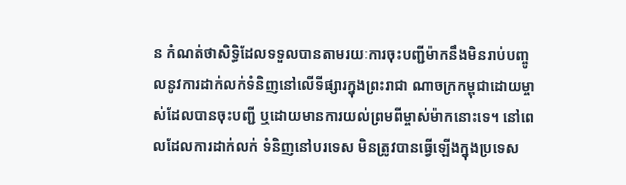ន កំណត់ថាសិទិ្ធដែលទទួលបានតាមរយៈការចុះបញ្ជីម៉ាកនឹងមិនរាប់បញ្ចូលនូវការដាក់លក់ទំនិញនៅលើទីផ្សារក្នុងព្រះរាជា ណាចក្រកម្ពុជាដោយម្ចាស់ដែលបានចុះបញ្ជី ឬដោយមានការយល់ព្រមពីម្ចាស់ម៉ាកនោះទេ។ នៅពេលដែលការដាក់លក់ ទំនិញនៅបរទេស មិនត្រូវបានធ្វើឡើងក្នុងប្រទេស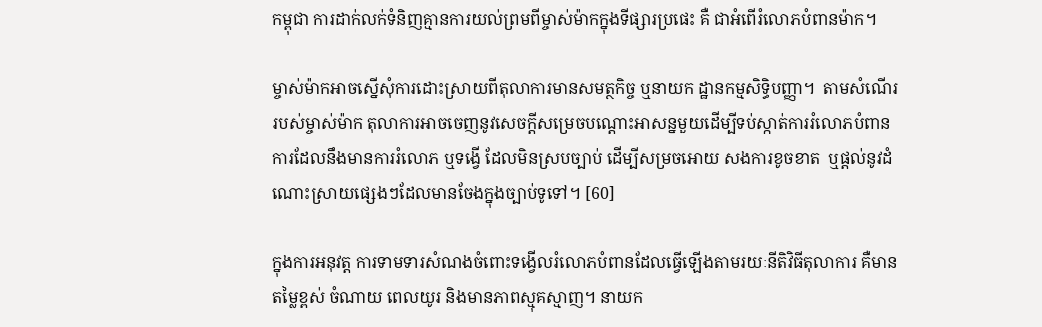កម្ពុជា ការដាក់លក់ទំនិញគ្មានការយល់ព្រមពីម្ចាស់ម៉ាកក្នុងទីផ្សារប្រផេះ គឺ ជាអំពើរំលោភបំពានម៉ាក។

ម្ចាស់ម៉ាកអាចស្នើសុំការដោះស្រាយពីតុលាការមានសមត្ថកិច្ច ឬនាយក ដ្ឋានកម្មសិទិ្ធបញ្ញា។  តាមសំណើររបស់ម្ចាស់ម៉ាក តុលាការអាចចេញនូវសេចក្តីសម្រេចបណ្តោះអាសន្នមួយដើម្បីទប់ស្កាត់ការរំលោភបំពាន ការដែលនឹងមានការរំលោភ ឬទង្វើ ដែលមិនស្របច្បាប់ ដើម្បីសម្រចអោយ សងការខូចខាត  ឬផ្តល់នូវដំណោះស្រាយផ្សេងៗដែលមានចែងក្នុងច្បាប់ទូទៅ។ [60]

ក្នុងការអនុវត្ត ការទាមទារសំណងចំពោះទង្វើលរំលោភបំពានដែលធ្វើឡើងតាមរយៈនីតិវិធីតុលាការ គឺមានតម្លៃខ្ពស់ ចំណាយ ពេលយូរ និងមានភាពស្មុគស្មាញ។ នាយក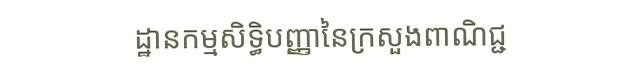ដ្ឋានកម្មសិទិ្ធបញ្ញានៃក្រសួងពាណិជ្ជ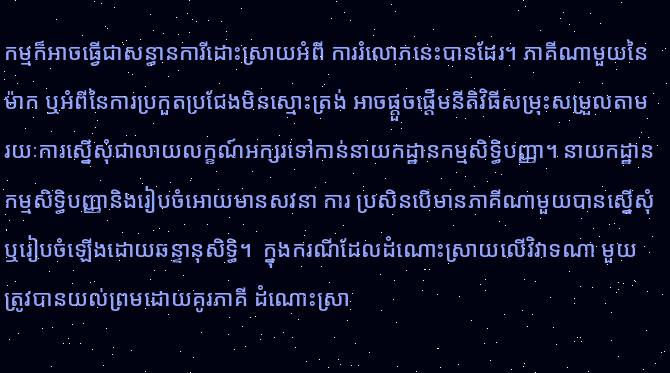កម្មក៏អាចធ្វើជាសន្ធានការីដោះស្រាយអំពី ការរំលោភនេះបានដែរ។ ភាគីណាមួយនៃម៉ាក ឬអំពីនៃការប្រកួតប្រជែងមិនស្មោះត្រង់ អាចផ្តួចផ្តើមនីតិវិធីសម្រុះសម្រួលតាម រយៈការស្នើសុំជាលាយលក្ខណ៍អក្សរទៅកាន់នាយកដ្ឋានកម្មសិទិ្ធបញ្ញា។ នាយកដ្ឋានកម្មសិទិ្ធបញ្ញានិងរៀបចំអោយមានសវនា ការ ប្រសិនបើមានភាគីណាមួយបានស្នើសុំ  ឬរៀបចំឡើងដោយឆន្ទានុសិទិ្ធ។  ក្នុងករណីដែលដំណោះស្រាយលើវិវាទណា មួយត្រូវបានយល់ព្រមដោយគូរភាគី ដំណោះស្រា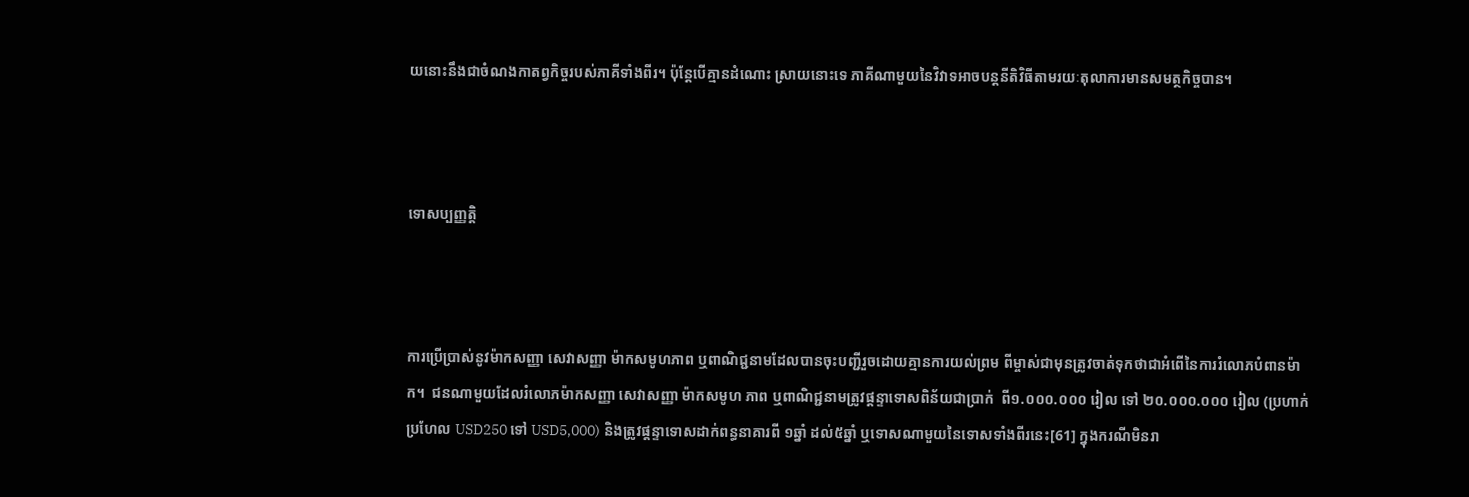យនោះនឹងជាចំណងកាតព្វកិច្ចរបស់ភាគីទាំងពីរ។ ប៉ុន្តែបើគ្មានដំណោះ ស្រាយនោះទេ ភាគីណាមួយនៃវិវាទអាចបន្តនីតិវិធីតាមរយៈតុលាការមានសមត្ថកិច្ចបាន។



ទោសប្បញ្ញត្តិ



ការប្រើប្រាស់នូវម៉ាកសញ្ញា សេវាសញ្ញា ម៉ាកសមូហភាព ឬពាណិជ្ជនាមដែលបានចុះបញ្ជីរួចដោយគ្មានការយល់ព្រម ពីម្ចាស់ជាមុនត្រូវចាត់ទុកថាជាអំពើនៃការរំលោភបំពានម៉ាក។  ជនណាមួយដែលរំលោភម៉ាកសញ្ញា សេវាសញ្ញា ម៉ាកសមូហ ភាព ឬពាណិជ្ជនាមត្រូវផ្តន្ទាទោសពិន័យជាប្រាក់  ពី១.០០០.០០០ រៀល ទៅ ២០.០០០.០០០ រៀល (ប្រហាក់ប្រហែល USD250 ទៅ USD5,000) និងត្រូវផ្តន្ទាទោសដាក់ពន្ធនាគារពី ១ឆ្នាំ ដល់៥ឆ្នាំ ឬទោសណាមួយនៃទោសទាំងពីរនេះ[61] ក្នុងករណីមិនរា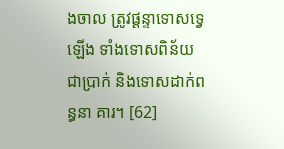ងចាល ត្រូវផ្តន្ទាទោសទ្វេឡើង ទាំងទោសពិន័យជាប្រាក់ និងទោសដាក់ពន្ធនា គារ។ [62]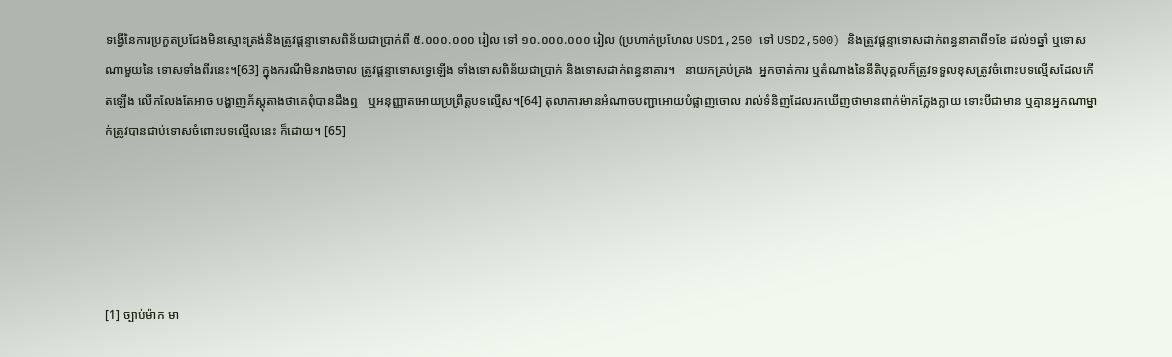ទង្វើនៃការប្រកួតប្រជែងមិនស្មោះត្រង់និងត្រូវផ្តន្ទាទោសពិន័យជាប្រាក់ពី ៥.០០០.០០០ រៀល ទៅ ១០.០០០.០០០ រៀល (ប្រហាក់ប្រហែល USD1,250 ទៅ USD2,500) និងត្រូវផ្តន្ទាទោសដាក់ពន្ធនាគាពី១ខែ ដល់១ឆ្នាំ ឬទោសណាមួយនៃ ទោសទាំងពីរនេះ។[63] ក្នុងករណីមិនរាងចាល ត្រូវផ្តន្ទាទោសទ្វេឡើង ទាំងទោសពិន័យជាប្រាក់ និងទោសដាក់ពន្ធនាគារ។   នាយកគ្រប់គ្រង  អ្នកចាត់ការ ឬតំណាងនៃនីតិបុគ្គលក៏ត្រូវទទួលខុសត្រូវចំពោះបទល្មើសដែលកើតឡើង លើកលែងតែអាច បង្ហាញភ័ស្តុតាងថាគេពុំបានដឹងឮ   ឬអនុញ្ញាតអោយប្រព្រឹត្តបទល្មើស។[64] តុលាការមានអំណាចបញ្ជាអោយបំផ្លាញចោល រាល់ទំនិញដែលរកឃើញថាមានពាក់ម៉ាកក្លែងក្លាយ ទោះបីជាមាន ឬគ្មានអ្នកណាម្នាក់ត្រូវបានជាប់ទោសចំពោះបទល្មើលនេះ ក៏ដោយ។ [65]





[1] ច្បាប់ម៉ាក មា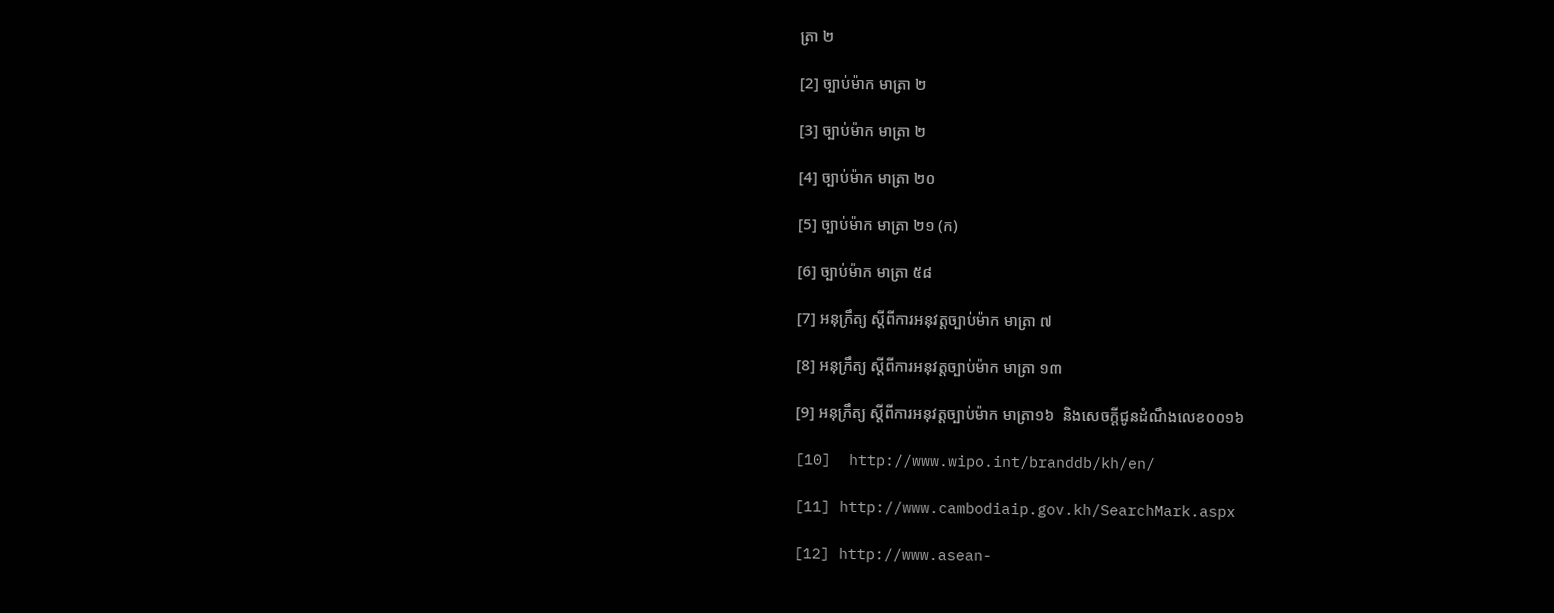ត្រា ២

[2] ច្បាប់ម៉ាក មាត្រា ២

[3] ច្បាប់ម៉ាក មាត្រា ២

[4] ច្បាប់ម៉ាក មាត្រា ២០

[5] ច្បាប់ម៉ាក មាត្រា ២១ (ក)

[6] ច្បាប់ម៉ាក មាត្រា ៥៨

[7] អនុក្រឹត្យ ស្តីពីការអនុវត្តច្បាប់ម៉ាក មាត្រា ៧

[8] អនុក្រឹត្យ ស្តីពីការអនុវត្តច្បាប់ម៉ាក មាត្រា ១៣

[9] អនុក្រឹត្យ ស្តីពីការអនុវត្តច្បាប់ម៉ាក មាត្រា១៦  និងសេចក្តីជូនដំណឹងលេខ០០១៦

[10]  http://www.wipo.int/branddb/kh/en/

[11] http://www.cambodiaip.gov.kh/SearchMark.aspx

[12] http://www.asean-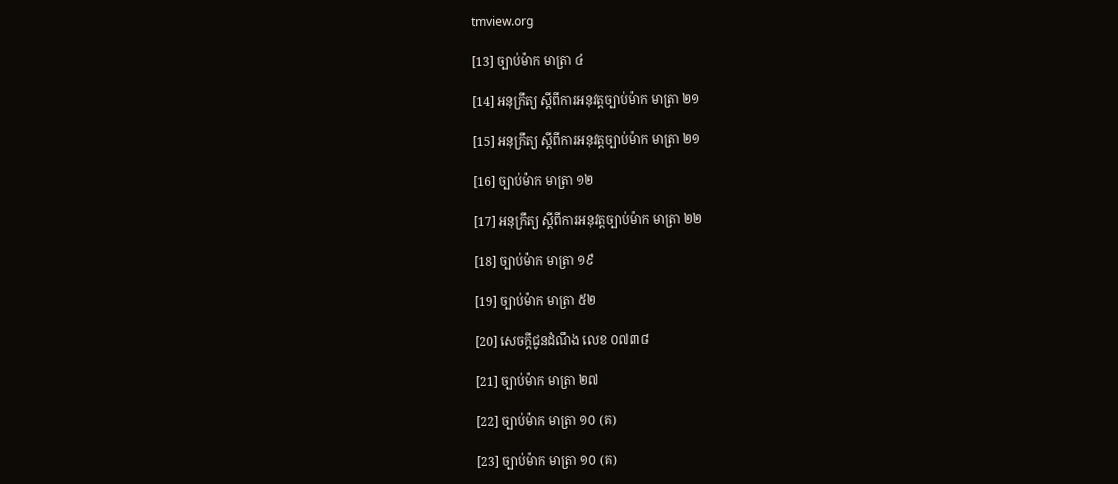tmview.org

[13] ច្បាប់ម៉ាក មាត្រា ៤

[14] អនុក្រឹត្យ ស្តីពីការអនុវត្តច្បាប់ម៉ាក មាត្រា ២១

[15] អនុក្រឹត្យ ស្តីពីការអនុវត្តច្បាប់ម៉ាក មាត្រា ២១

[16] ច្បាប់ម៉ាក មាត្រា ១២

[17] អនុក្រឹត្យ ស្តីពីការអនុវត្តច្បាប់ម៉ាក មាត្រា ២២

[18] ច្បាប់ម៉ាក មាត្រា ១៩

[19] ច្បាប់ម៉ាក មាត្រា ៥២

[20] សេចក្តីជូនដំណឹង លេខ ០៧៣៨

[21] ច្បាប់ម៉ាក មាត្រា ២៧

[22] ច្បាប់ម៉ាក មាត្រា ១០ (គ)

[23] ច្បាប់ម៉ាក មាត្រា ១០ (គ)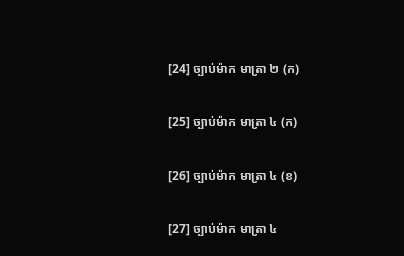[24] ច្បាប់ម៉ាក មាត្រា ២ (ក)

[25] ច្បាប់ម៉ាក មាត្រា ៤ (ក)

[26] ច្បាប់ម៉ាក មាត្រា ៤ (ខ)

[27] ច្បាប់ម៉ាក មាត្រា ៤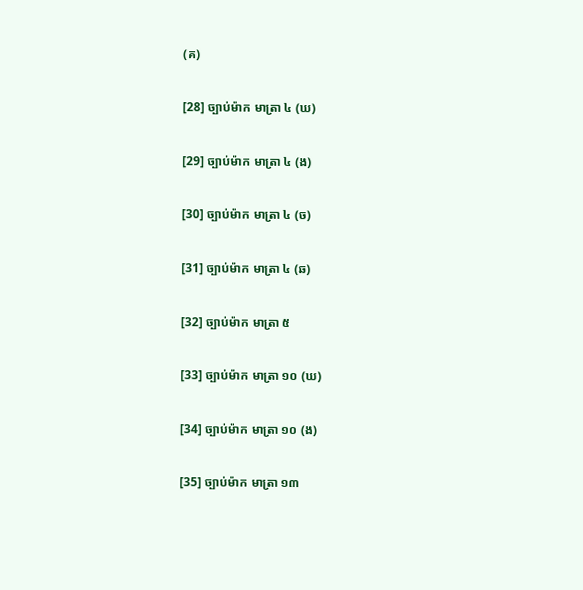(គ)

[28] ច្បាប់ម៉ាក មាត្រា ៤ (ឃ)

[29] ច្បាប់ម៉ាក មាត្រា ៤ (ង)

[30] ច្បាប់ម៉ាក មាត្រា ៤ (ច)

[31] ច្បាប់ម៉ាក មាត្រា ៤ (ឆ)

[32] ច្បាប់ម៉ាក មាត្រា ៥

[33] ច្បាប់ម៉ាក មាត្រា ១០ (ឃ)

[34] ច្បាប់ម៉ាក មាត្រា ១០ (ង)

[35] ច្បាប់ម៉ាក មាត្រា ១៣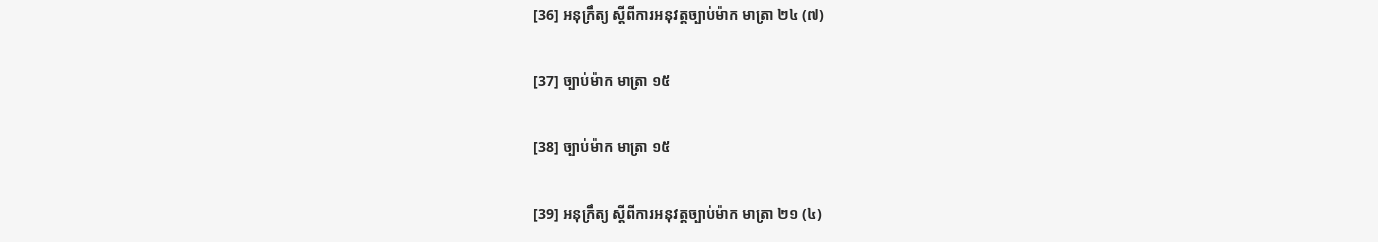[36] អនុក្រឹត្យ ស្តីពីការអនុវត្តច្បាប់ម៉ាក មាត្រា ២៤ (៧)

[37] ច្បាប់ម៉ាក មាត្រា ១៥

[38] ច្បាប់ម៉ាក មាត្រា ១៥

[39] អនុក្រឹត្យ ស្តីពីការអនុវត្តច្បាប់ម៉ាក មាត្រា ២១ (៤)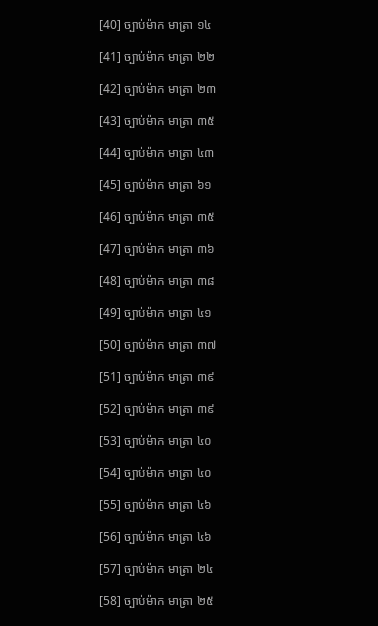[40] ច្បាប់ម៉ាក មាត្រា ១៤

[41] ច្បាប់ម៉ាក មាត្រា ២២

[42] ច្បាប់ម៉ាក មាត្រា ២៣

[43] ច្បាប់ម៉ាក មាត្រា ៣៥

[44] ច្បាប់ម៉ាក មាត្រា ៤៣

[45] ច្បាប់ម៉ាក មាត្រា ៦១

[46] ច្បាប់ម៉ាក មាត្រា ៣៥

[47] ច្បាប់ម៉ាក មាត្រា ៣៦

[48] ច្បាប់ម៉ាក មាត្រា ៣៨

[49] ច្បាប់ម៉ាក មាត្រា ៤១

[50] ច្បាប់ម៉ាក មាត្រា ៣៧

[51] ច្បាប់ម៉ាក មាត្រា ៣៩

[52] ច្បាប់ម៉ាក មាត្រា ៣៩

[53] ច្បាប់ម៉ាក មាត្រា ៤០

[54] ច្បាប់ម៉ាក មាត្រា ៤០

[55] ច្បាប់ម៉ាក មាត្រា ៤៦

[56] ច្បាប់ម៉ាក មាត្រា ៤៦

[57] ច្បាប់ម៉ាក មាត្រា ២៤

[58] ច្បាប់ម៉ាក មាត្រា ២៥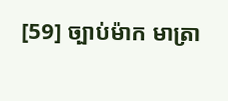[59] ច្បាប់ម៉ាក មាត្រា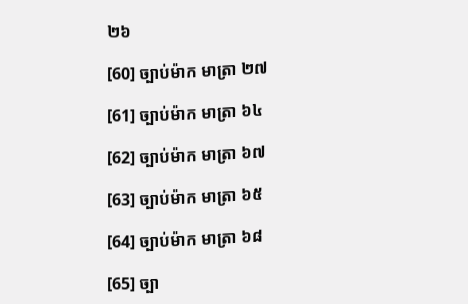២៦

[60] ច្បាប់ម៉ាក មាត្រា ២៧

[61] ច្បាប់ម៉ាក មាត្រា ៦៤

[62] ច្បាប់ម៉ាក មាត្រា ៦៧

[63] ច្បាប់ម៉ាក មាត្រា ៦៥

[64] ច្បាប់ម៉ាក មាត្រា ៦៨

[65] ច្បា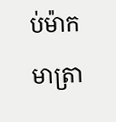ប់ម៉ាក មាត្រា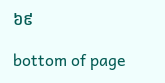៦៩

bottom of page